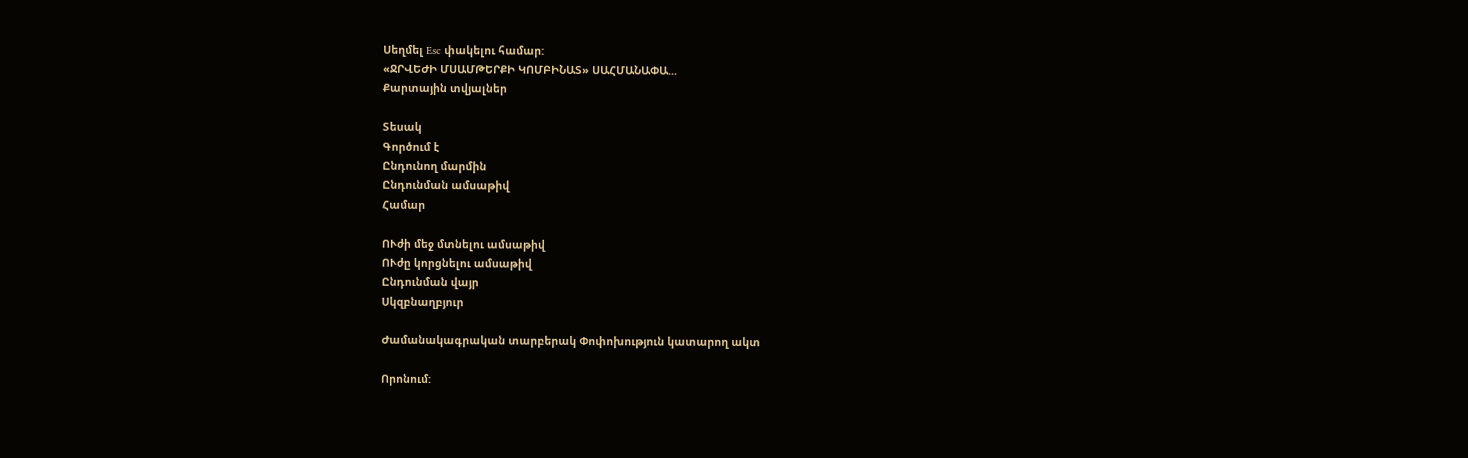Սեղմել Esc փակելու համար:
«ՋՐՎԵԺԻ ՄՍԱՄԹԵՐՔԻ ԿՈՄԲԻՆԱՏ» ՍԱՀՄԱՆԱՓԱ...
Քարտային տվյալներ

Տեսակ
Գործում է
Ընդունող մարմին
Ընդունման ամսաթիվ
Համար

ՈՒժի մեջ մտնելու ամսաթիվ
ՈՒժը կորցնելու ամսաթիվ
Ընդունման վայր
Սկզբնաղբյուր

Ժամանակագրական տարբերակ Փոփոխություն կատարող ակտ

Որոնում: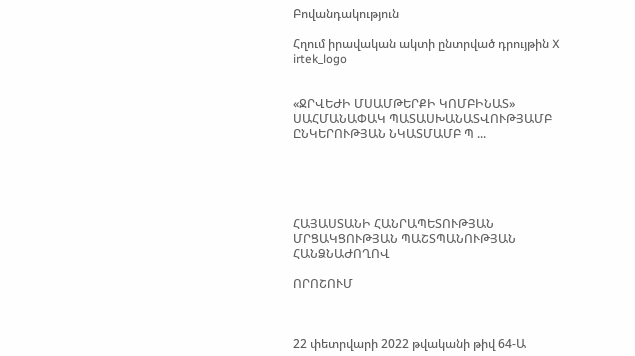Բովանդակություն

Հղում իրավական ակտի ընտրված դրույթին X
irtek_logo


«ՋՐՎԵԺԻ ՄՍԱՄԹԵՐՔԻ ԿՈՄԲԻՆԱՏ» ՍԱՀՄԱՆԱՓԱԿ ՊԱՏԱՍԽԱՆԱՏՎՈՒԹՅԱՄԲ ԸՆԿԵՐՈՒԹՅԱՆ ՆԿԱՏՄԱՄԲ Պ ...





ՀԱՅԱՍՏԱՆԻ ՀԱՆՐԱՊԵՏՈՒԹՅԱՆ ՄՐՑԱԿՑՈՒԹՅԱՆ ՊԱՇՏՊԱՆՈՒԹՅԱՆ ՀԱՆՁՆԱԺՈՂՈՎ

ՈՐՈՇՈՒՄ



22 փետրվարի 2022 թվականի թիվ 64-Ա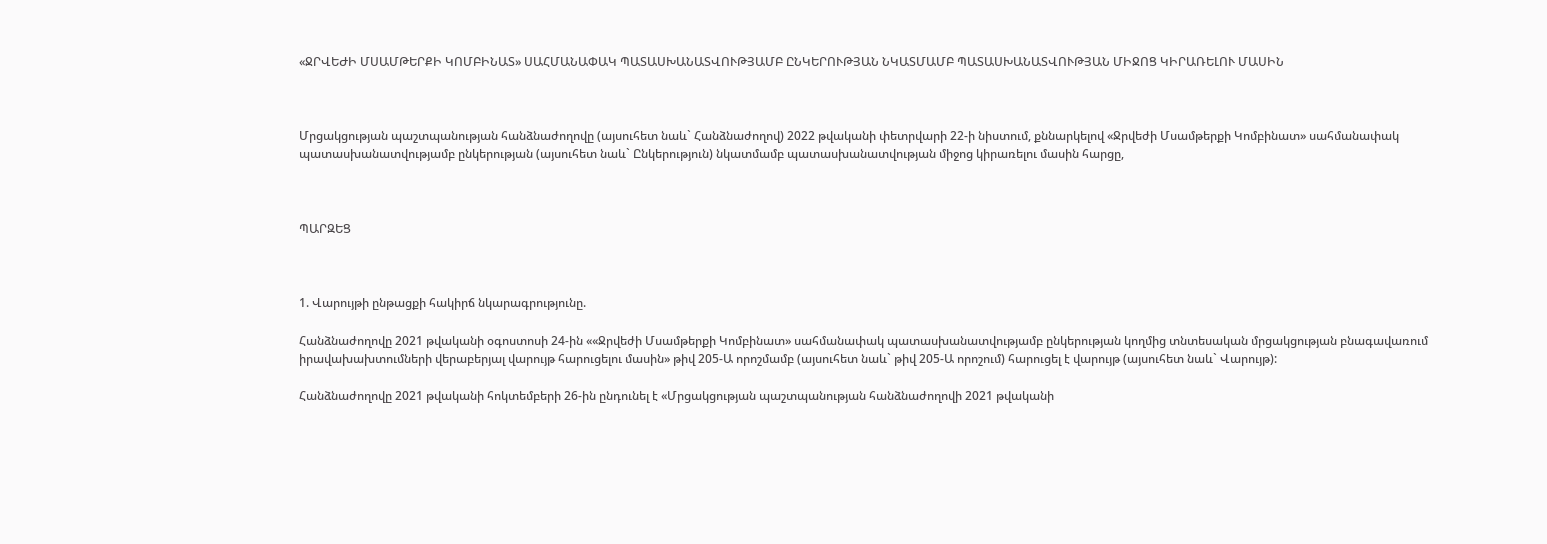«ՋՐՎԵԺԻ ՄՍԱՄԹԵՐՔԻ ԿՈՄԲԻՆԱՏ» ՍԱՀՄԱՆԱՓԱԿ ՊԱՏԱՍԽԱՆԱՏՎՈՒԹՅԱՄԲ ԸՆԿԵՐՈՒԹՅԱՆ ՆԿԱՏՄԱՄԲ ՊԱՏԱՍԽԱՆԱՏՎՈՒԹՅԱՆ ՄԻՋՈՑ ԿԻՐԱՌԵԼՈՒ ՄԱՍԻՆ



Մրցակցության պաշտպանության հանձնաժողովը (այսուհետ նաև` Հանձնաժողով) 2022 թվականի փետրվարի 22-ի նիստում, քննարկելով «Ջրվեժի Մսամթերքի Կոմբինատ» սահմանափակ պատասխանատվությամբ ընկերության (այսուհետ նաև` Ընկերություն) նկատմամբ պատասխանատվության միջոց կիրառելու մասին հարցը,



ՊԱՐԶԵՑ



1. Վարույթի ընթացքի հակիրճ նկարագրությունը.

Հանձնաժողովը 2021 թվականի օգոստոսի 24-ին ««Ջրվեժի Մսամթերքի Կոմբինատ» սահմանափակ պատասխանատվությամբ ընկերության կողմից տնտեսական մրցակցության բնագավառում իրավախախտումների վերաբերյալ վարույթ հարուցելու մասին» թիվ 205-Ա որոշմամբ (այսուհետ նաև` թիվ 205-Ա որոշում) հարուցել է վարույթ (այսուհետ նաև` Վարույթ):

Հանձնաժողովը 2021 թվականի հոկտեմբերի 26-ին ընդունել է «Մրցակցության պաշտպանության հանձնաժողովի 2021 թվականի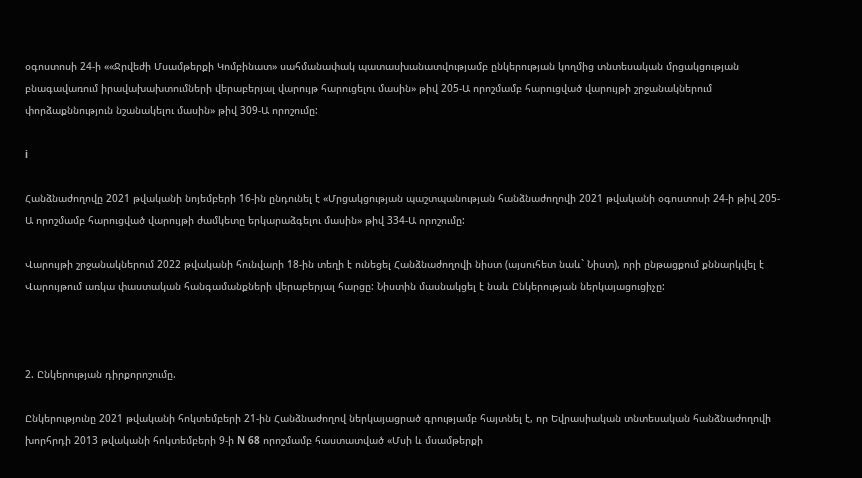օգոստոսի 24-ի ««Ջրվեժի Մսամթերքի Կոմբինատ» սահմանափակ պատասխանատվությամբ ընկերության կողմից տնտեսական մրցակցության բնագավառում իրավախախտումների վերաբերյալ վարույթ հարուցելու մասին» թիվ 205-Ա որոշմամբ հարուցված վարույթի շրջանակներում փորձաքննություն նշանակելու մասին» թիվ 309-Ա որոշումը:

i

Հանձնաժողովը 2021 թվականի նոյեմբերի 16-ին ընդունել է «Մրցակցության պաշտպանության հանձնաժողովի 2021 թվականի օգոստոսի 24-ի թիվ 205-Ա որոշմամբ հարուցված վարույթի ժամկետը երկարաձգելու մասին» թիվ 334-Ա որոշումը:

Վարույթի շրջանակներում 2022 թվականի հունվարի 18-ին տեղի է ունեցել Հանձնաժողովի նիստ (այսուհետ նաև` Նիստ), որի ընթացքում քննարկվել է Վարույթում առկա փաստական հանգամանքների վերաբերյալ հարցը: Նիստին մասնակցել է նաև Ընկերության ներկայացուցիչը:



2. Ընկերության դիրքորոշումը.

Ընկերությունը 2021 թվականի հոկտեմբերի 21-ին Հանձնաժողով ներկայացրած գրությամբ հայտնել է, որ Եվրասիական տնտեսական հանձնաժողովի խորհրդի 2013 թվականի հոկտեմբերի 9-ի N 68 որոշմամբ հաստատված «Մսի և մսամթերքի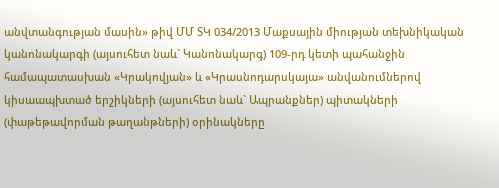անվտանգության մասին» թիվ ՄՄ ՏԿ 034/2013 Մաքսային միության տեխնիկական կանոնակարգի (այսուհետ նաև` Կանոնակարգ) 109-րդ կետի պահանջին համապատասխան «Կրակովյան» և «Կրասնոդարսկայա» անվանումներով կիսաապխտած երշիկների (այսուհետ նաև` Ապրանքներ) պիտակների (փաթեթավորման թաղանթների) օրինակները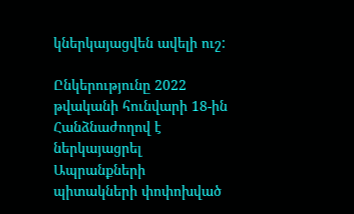կներկայացվեն ավելի ուշ:

Ընկերությունը 2022 թվականի հունվարի 18-ին Հանձնաժողով է ներկայացրել Ապրանքների պիտակների փոփոխված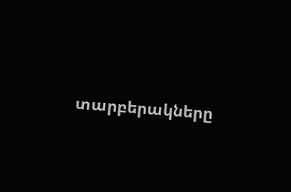տարբերակները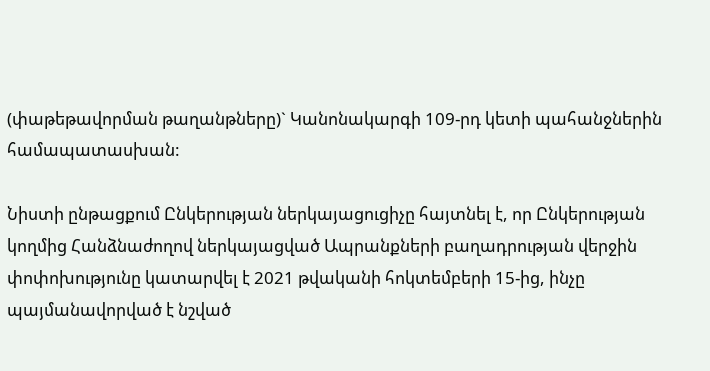(փաթեթավորման թաղանթները)` Կանոնակարգի 109-րդ կետի պահանջներին համապատասխան:

Նիստի ընթացքում Ընկերության ներկայացուցիչը հայտնել է, որ Ընկերության կողմից Հանձնաժողով ներկայացված Ապրանքների բաղադրության վերջին փոփոխությունը կատարվել է 2021 թվականի հոկտեմբերի 15-ից, ինչը պայմանավորված է նշված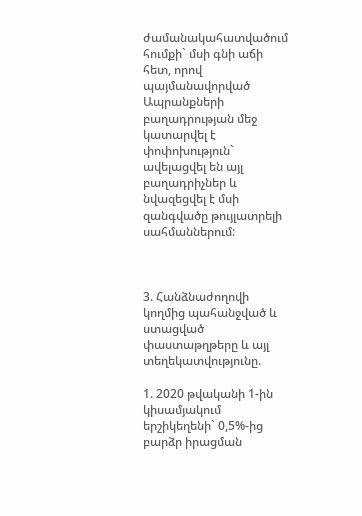ժամանակահատվածում հումքի` մսի գնի աճի հետ, որով պայմանավորված Ապրանքների բաղադրության մեջ կատարվել է փոփոխություն` ավելացվել են այլ բաղադրիչներ և նվազեցվել է մսի զանգվածը թույլատրելի սահմաններում:



3. Հանձնաժողովի կողմից պահանջված և ստացված փաստաթղթերը և այլ տեղեկատվությունը.

1. 2020 թվականի 1-ին կիսամյակում երշիկեղենի` 0,5%-ից բարձր իրացման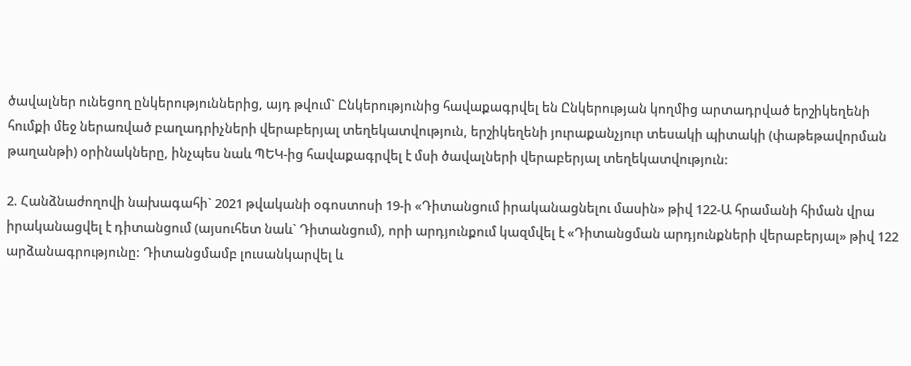ծավալներ ունեցող ընկերություններից, այդ թվում` Ընկերությունից հավաքագրվել են Ընկերության կողմից արտադրված երշիկեղենի հումքի մեջ ներառված բաղադրիչների վերաբերյալ տեղեկատվություն, երշիկեղենի յուրաքանչյուր տեսակի պիտակի (փաթեթավորման թաղանթի) օրինակները, ինչպես նաև ՊԵԿ-ից հավաքագրվել է մսի ծավալների վերաբերյալ տեղեկատվություն:

2. Հանձնաժողովի նախագահի` 2021 թվականի օգոստոսի 19-ի «Դիտանցում իրականացնելու մասին» թիվ 122-Ա հրամանի հիման վրա իրականացվել է դիտանցում (այսուհետ նաև` Դիտանցում), որի արդյունքում կազմվել է «Դիտանցման արդյունքների վերաբերյալ» թիվ 122 արձանագրությունը: Դիտանցմամբ լուսանկարվել և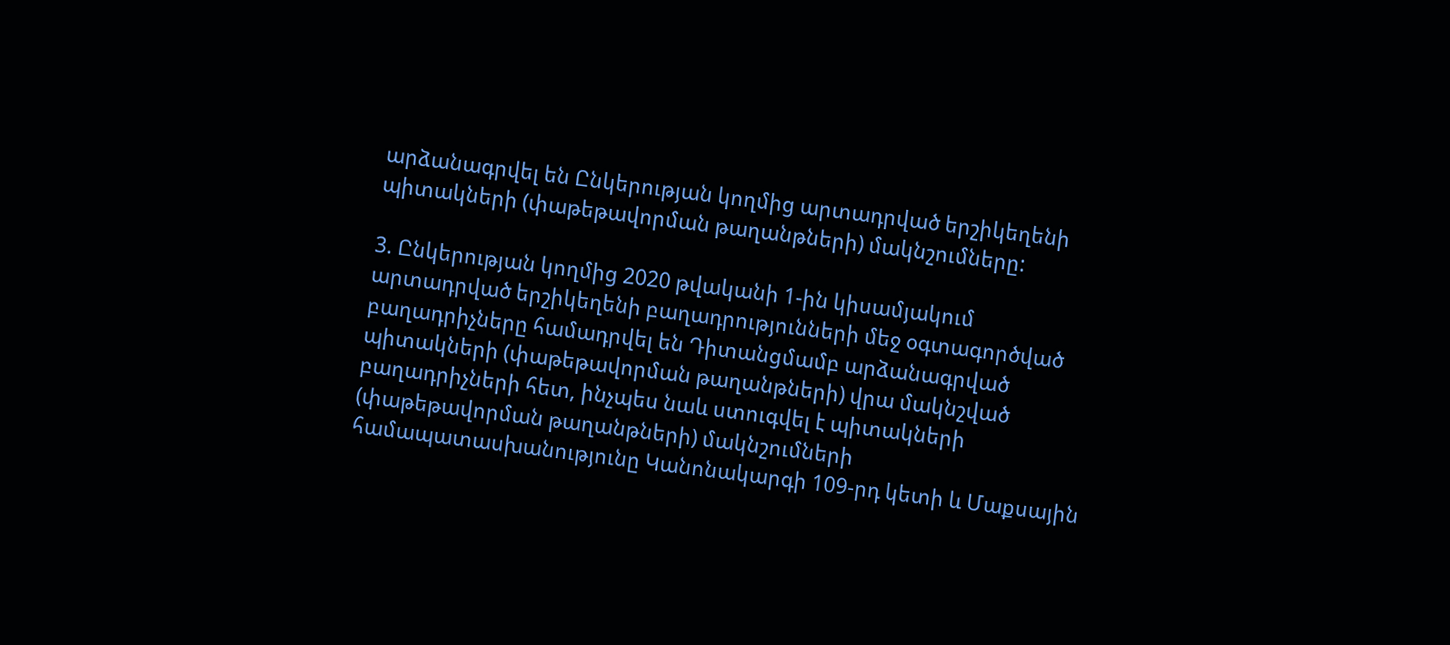արձանագրվել են Ընկերության կողմից արտադրված երշիկեղենի պիտակների (փաթեթավորման թաղանթների) մակնշումները:

3. Ընկերության կողմից 2020 թվականի 1-ին կիսամյակում արտադրված երշիկեղենի բաղադրությունների մեջ օգտագործված բաղադրիչները համադրվել են Դիտանցմամբ արձանագրված պիտակների (փաթեթավորման թաղանթների) վրա մակնշված բաղադրիչների հետ, ինչպես նաև ստուգվել է պիտակների (փաթեթավորման թաղանթների) մակնշումների համապատասխանությունը Կանոնակարգի 109-րդ կետի և Մաքսային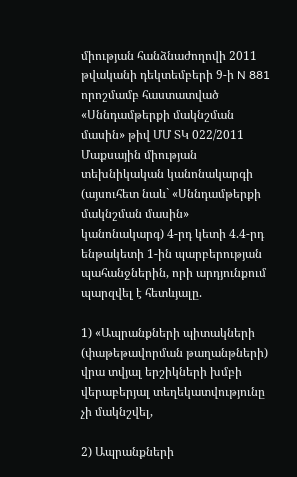միության հանձնաժողովի 2011 թվականի դեկտեմբերի 9-ի N 881 որոշմամբ հաստատված «Սննդամթերքի մակնշման մասին» թիվ ՄՄ ՏԿ 022/2011 Մաքսային միության տեխնիկական կանոնակարգի (այսուհետ նաև` «Սննդամթերքի մակնշման մասին» կանոնակարգ) 4-րդ կետի 4.4-րդ ենթակետի 1-ին պարբերության պահանջներին, որի արդյունքում պարզվել է հետևյալը.

1) «Ապրանքների պիտակների (փաթեթավորման թաղանթների) վրա տվյալ երշիկների խմբի վերաբերյալ տեղեկատվությունը չի մակնշվել,

2) Ապրանքների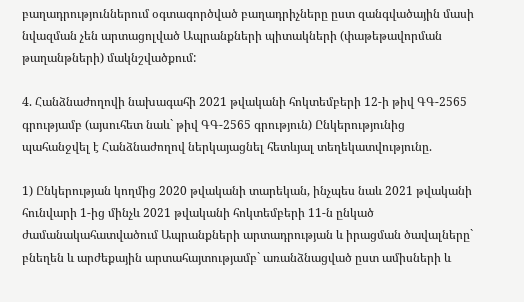բաղադրություններում օգտագործված բաղադրիչները ըստ զանգվածային մասի նվազման չեն արտացոլված Ապրանքների պիտակների (փաթեթավորման թաղանթների) մակնշվածքում:

4. Հանձնաժողովի նախագահի 2021 թվականի հոկտեմբերի 12-ի թիվ ԳԳ-2565 գրությամբ (այսուհետ նաև` թիվ ԳԳ-2565 գրություն) Ընկերությունից պահանջվել է Հանձնաժողով ներկայացնել հետևյալ տեղեկատվությունը.

1) Ընկերության կողմից 2020 թվականի տարեկան, ինչպես նաև 2021 թվականի հունվարի 1-ից մինչև 2021 թվականի հոկտեմբերի 11-ն ընկած ժամանակահատվածում Ապրանքների արտադրության և իրացման ծավալները` բնեղեն և արժեքային արտահայտությամբ` առանձնացված ըստ ամիսների և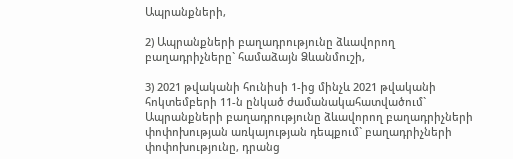Ապրանքների,

2) Ապրանքների բաղադրությունը ձևավորող բաղադրիչները` համաձայն Ձևանմուշի,

3) 2021 թվականի հունիսի 1-ից մինչև 2021 թվականի հոկտեմբերի 11-ն ընկած ժամանակահատվածում` Ապրանքների բաղադրությունը ձևավորող բաղադրիչների փոփոխության առկայության դեպքում` բաղադրիչների փոփոխությունը, դրանց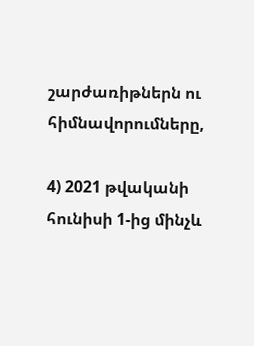շարժառիթներն ու հիմնավորումները,

4) 2021 թվականի հունիսի 1-ից մինչև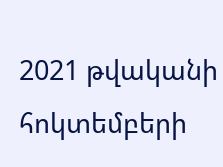2021 թվականի հոկտեմբերի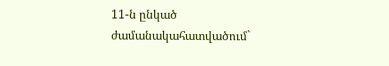11-ն ընկած ժամանակահատվածում`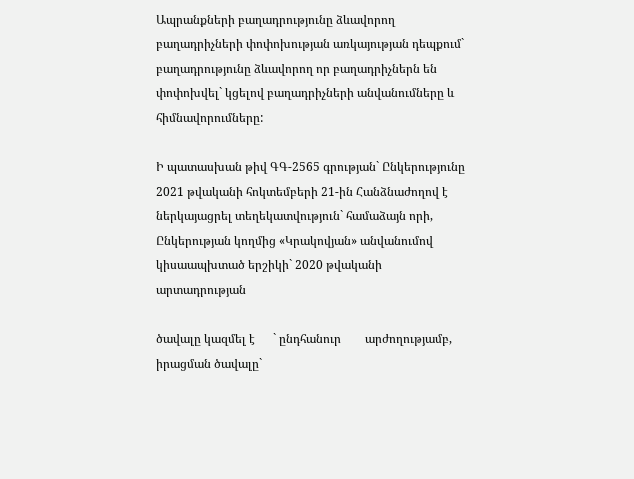Ապրանքների բաղադրությունը ձևավորող բաղադրիչների փոփոխության առկայության դեպքում` բաղադրությունը ձևավորող որ բաղադրիչներն են փոփոխվել` կցելով բաղադրիչների անվանումները և հիմնավորումները:

Ի պատասխան թիվ ԳԳ-2565 գրության` Ընկերությունը 2021 թվականի հոկտեմբերի 21-ին Հանձնաժողով է ներկայացրել տեղեկատվություն` համաձայն որի, Ընկերության կողմից «Կրակովյան» անվանումով կիսաապխտած երշիկի` 2020 թվականի արտադրության

ծավալը կազմել է      ` ընդհանուր        արժողությամբ, իրացման ծավալը`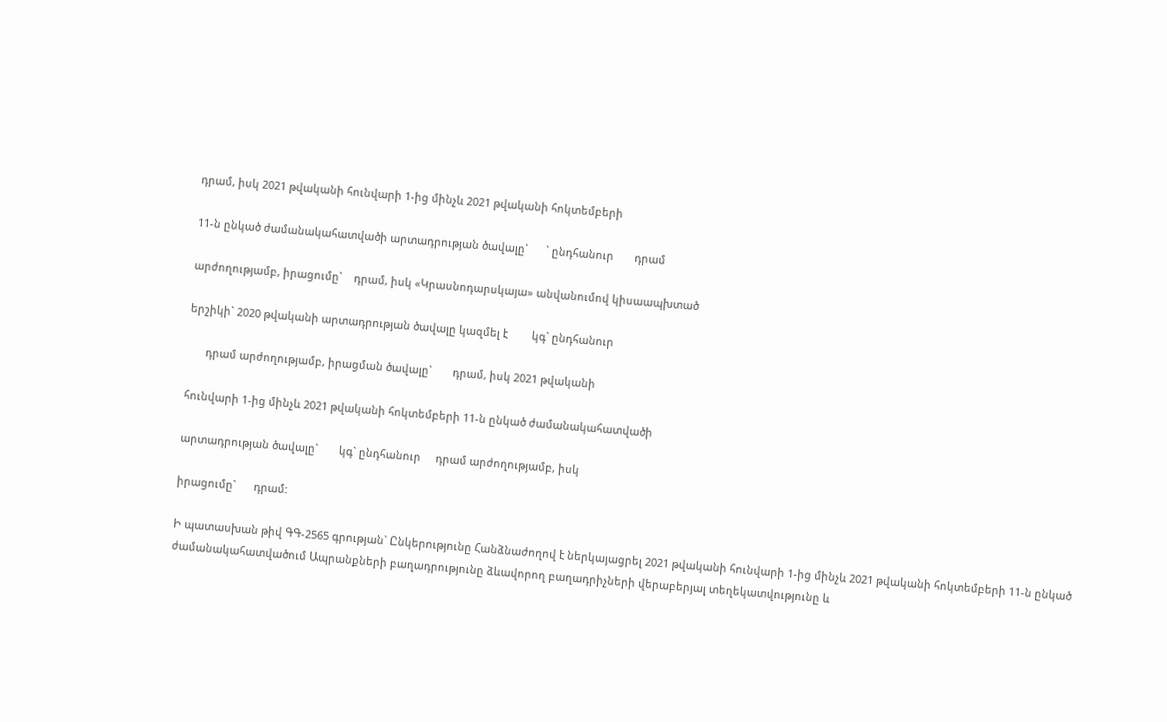դրամ, իսկ 2021 թվականի հունվարի 1-ից մինչև 2021 թվականի հոկտեմբերի

11-ն ընկած ժամանակահատվածի արտադրության ծավալը`      ` ընդհանուր       դրամ

արժողությամբ, իրացումը`    դրամ, իսկ «Կրասնոդարսկայա» անվանումով կիսաապխտած

երշիկի` 2020 թվականի արտադրության ծավալը կազմել է        կգ` ընդհանուր

      դրամ արժողությամբ, իրացման ծավալը`       դրամ, իսկ 2021 թվականի

հունվարի 1-ից մինչև 2021 թվականի հոկտեմբերի 11-ն ընկած ժամանակահատվածի

արտադրության ծավալը`       կգ` ընդհանուր     դրամ արժողությամբ, իսկ

իրացումը`      դրամ:

Ի պատասխան թիվ ԳԳ-2565 գրության` Ընկերությունը Հանձնաժողով է ներկայացրել 2021 թվականի հունվարի 1-ից մինչև 2021 թվականի հոկտեմբերի 11-ն ընկած ժամանակահատվածում Ապրանքների բաղադրությունը ձևավորող բաղադրիչների վերաբերյալ տեղեկատվությունը և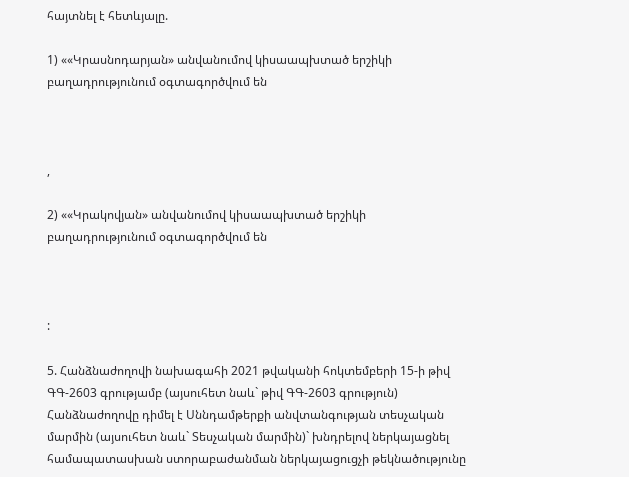հայտնել է հետևյալը.

1) ««Կրասնոդարյան» անվանումով կիսաապխտած երշիկի բաղադրությունում օգտագործվում են



,

2) ««Կրակովյան» անվանումով կիսաապխտած երշիկի բաղադրությունում օգտագործվում են



:

5. Հանձնաժողովի նախագահի 2021 թվականի հոկտեմբերի 15-ի թիվ ԳԳ-2603 գրությամբ (այսուհետ նաև` թիվ ԳԳ-2603 գրություն) Հանձնաժողովը դիմել է Սննդամթերքի անվտանգության տեսչական մարմին (այսուհետ նաև` Տեսչական մարմին)` խնդրելով ներկայացնել համապատասխան ստորաբաժանման ներկայացուցչի թեկնածությունը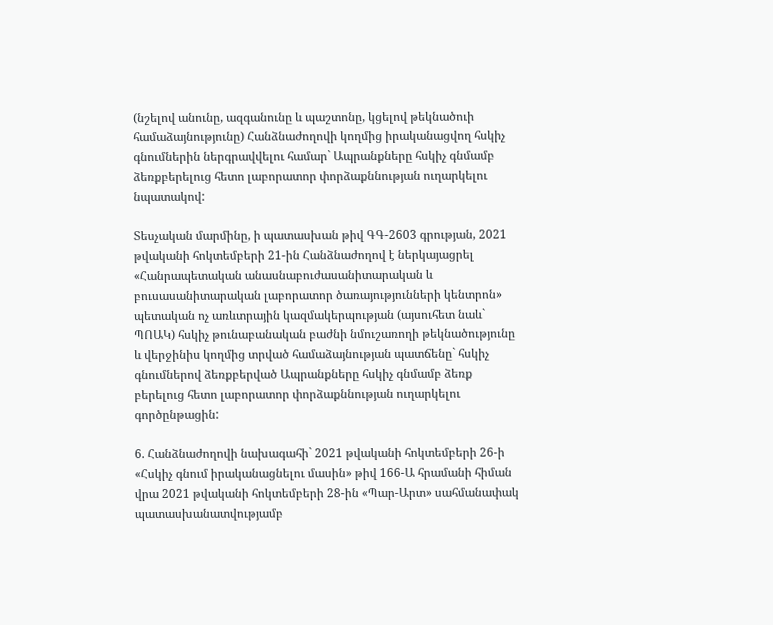(նշելով անունը, ազգանունը և պաշտոնը, կցելով թեկնածուի համաձայնությունը) Հանձնաժողովի կողմից իրականացվող հսկիչ գնումներին ներգրավվելու համար` Ապրանքները հսկիչ գնմամբ ձեռքբերելուց հետո լաբորատոր փորձաքննության ուղարկելու նպատակով:

Տեսչական մարմինը, ի պատասխան թիվ ԳԳ-2603 գրության, 2021 թվականի հոկտեմբերի 21-ին Հանձնաժողով է ներկայացրել «Հանրապետական անասնաբուժասանիտարական և բուսասանիտարական լաբորատոր ծառայությունների կենտրոն» պետական ոչ առևտրային կազմակերպության (այսուհետ նաև` ՊՈԱԿ) հսկիչ թունաբանական բաժնի նմուշառողի թեկնածությունը և վերջինիս կողմից տրված համաձայնության պատճենը` հսկիչ գնումներով ձեռքբերված Ապրանքները հսկիչ գնմամբ ձեռք բերելուց հետո լաբորատոր փորձաքննության ուղարկելու գործընթացին:

6. Հանձնաժողովի նախագահի` 2021 թվականի հոկտեմբերի 26-ի «Հսկիչ գնում իրականացնելու մասին» թիվ 166-Ա հրամանի հիման վրա 2021 թվականի հոկտեմբերի 28-ին «Պար-Արտ» սահմանափակ պատասխանատվությամբ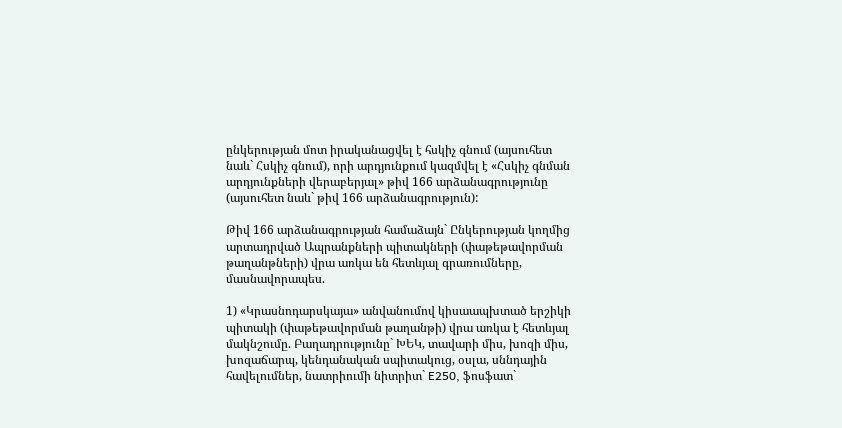ընկերության մոտ իրականացվել է հսկիչ գնում (այսուհետ նաև` Հսկիչ գնում), որի արդյունքում կազմվել է «Հսկիչ գնման արդյունքների վերաբերյալ» թիվ 166 արձանագրությունը (այսուհետ նաև` թիվ 166 արձանագրություն):

Թիվ 166 արձանագրության համաձայն` Ընկերության կողմից արտադրված Ապրանքների պիտակների (փաթեթավորման թաղանթների) վրա առկա են հետևյալ գրառումները, մասնավորապես.

1) «Կրասնոդարսկայա» անվանումով կիսաապխտած երշիկի պիտակի (փաթեթավորման թաղանթի) վրա առկա է հետևյալ մակնշումը. Բաղադրությունը` ԽԵԿ, տավարի միս, խոզի միս, խոզաճարպ, կենդանական սպիտակուց, օսլա, սննդային հավելումներ, նատրիումի նիտրիտ` E250, ֆոսֆատ`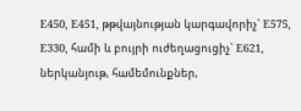E450, E451, թթվայնության կարգավորիչ` E575, E330, համի և բույրի ուժեղացուցիչ` E621, ներկանյութ, համեմունքներ,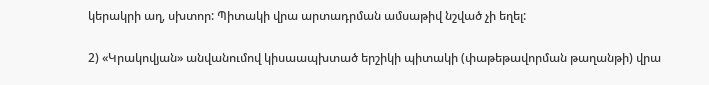կերակրի աղ, սխտոր: Պիտակի վրա արտադրման ամսաթիվ նշված չի եղել:

2) «Կրակովյան» անվանումով կիսաապխտած երշիկի պիտակի (փաթեթավորման թաղանթի) վրա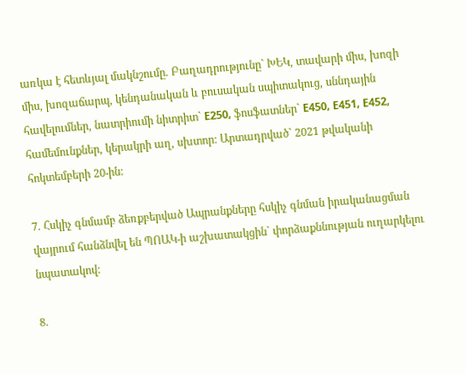առկա է հետևյալ մակնշումը. Բաղադրությունը` ԽԵԿ, տավարի միս, խոզի միս, խոզաճարպ, կենդանական և բուսական սպիտակուց, սննդային հավելումներ, նատրիումի նիտրիտ` E250, ֆոսֆատներ` E450, E451, E452, համեմունքներ, կերակրի աղ, սխտոր: Արտադրված` 2021 թվականի հոկտեմբերի 20-ին:

7. Հսկիչ գնմամբ ձեռքբերված Ապրանքները հսկիչ գնման իրականացման վայրում հանձնվել են ՊՈԱԿ-ի աշխատակցին` փորձաքննության ուղարկելու նպատակով:

8.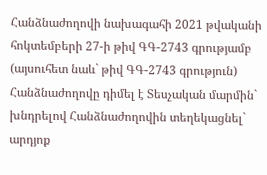Հանձնաժողովի նախագահի 2021 թվականի հոկտեմբերի 27-ի թիվ ԳԳ-2743 գրությամբ (այսուհետ նաև` թիվ ԳԳ-2743 գրություն) Հանձնաժողովը դիմել է Տեսչական մարմին` խնդրելով Հանձնաժողովին տեղեկացնել` արդյոք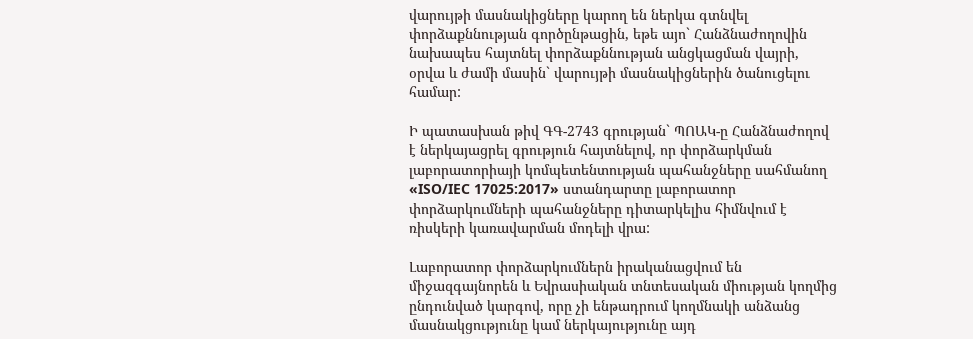վարույթի մասնակիցները կարող են ներկա գտնվել փորձաքննության գործընթացին, եթե այո` Հանձնաժողովին նախապես հայտնել փորձաքննության անցկացման վայրի, օրվա և ժամի մասին` վարույթի մասնակիցներին ծանուցելու համար:

Ի պատասխան թիվ ԳԳ-2743 գրության` ՊՈԱԿ-ը Հանձնաժողով է ներկայացրել գրություն հայտնելով, որ փորձարկման լաբորատորիայի կոմպետենտության պահանջները սահմանող «ISO/IEC 17025:2017» ստանդարտը լաբորատոր փորձարկումների պահանջները դիտարկելիս հիմնվում է ռիսկերի կառավարման մոդելի վրա:

Լաբորատոր փորձարկումներն իրականացվում են միջազգայնորեն և Եվրասիական տնտեսական միության կողմից ընդունված կարգով, որը չի ենթադրում կողմնակի անձանց մասնակցությունը կամ ներկայությունը այդ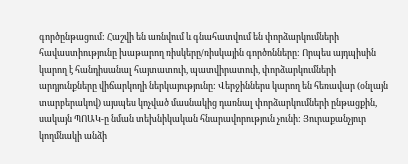գործընթացում: Հաշվի են առնվում և գնահատվում են փորձարկումների հավաստիությունը խաթարող ռիսկերը/ռիսկային գործոնները: Որպես այդպիսին կարող է հանդիսանալ հայտատուի, պատվիրատուի, փորձարկումների արդյունքները վիճարկողի ներկայությունը: Վերջիններս կարող են հեռավար (օնլայն տարբերակով) այսպես կոչված մասնակից դառնալ փորձարկումների ընթացքին, սակայն ՊՈԱԿ-ը նման տեխնիկական հնարավորություն չունի: Յուրաքանչյուր կողմնակի անձի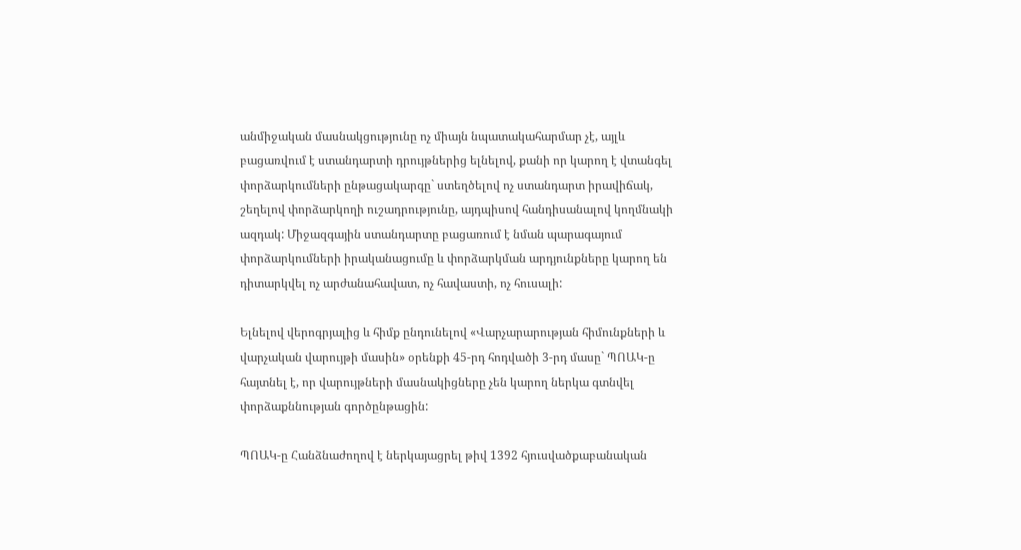անմիջական մասնակցությունը ոչ միայն նպատակահարմար չէ, այլև բացառվում է ստանդարտի դրույթներից ելնելով, քանի որ կարող է վտանգել փորձարկումների ընթացակարգը` ստեղծելով ոչ ստանդարտ իրավիճակ, շեղելով փորձարկողի ուշադրությունը, այդպիսով հանդիսանալով կողմնակի ազդակ: Միջազգային ստանդարտը բացառում է նման պարագայում փորձարկումների իրականացումը և փորձարկման արդյունքները կարող են դիտարկվել ոչ արժանահավատ, ոչ հավաստի, ոչ հուսալի:

Ելնելով վերոգրյալից և հիմք ընդունելով «Վարչարարության հիմունքների և վարչական վարույթի մասին» օրենքի 45-րդ հոդվածի 3-րդ մասը` ՊՈԱԿ-ը հայտնել է, որ վարույթների մասնակիցները չեն կարող ներկա գտնվել փորձաքննության գործընթացին:

ՊՈԱԿ-ը Հանձնաժողով է ներկայացրել թիվ 1392 հյուսվածքաբանական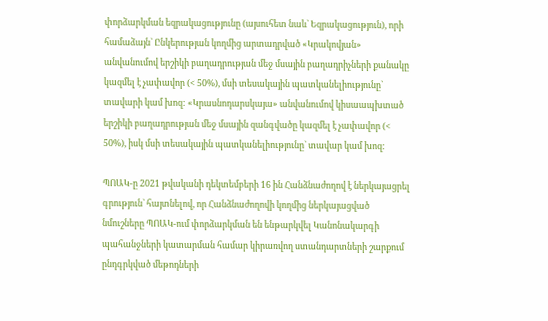փորձարկման եզրակացությունը (այսուհետ նաև` Եզրակացություն), որի համաձայն` Ընկերության կողմից արտադրված «Կրակովյան» անվանումով երշիկի բաղադրության մեջ մսային բաղադրիչների քանակը կազմել է չափավոր (< 50%), մսի տեսակային պատկանելիությունը` տավարի կամ խոզ: «Կրասնոդարսկայա» անվանումով կիսաապխտած երշիկի բաղադրության մեջ մսային զանգվածը կազմել է չափավոր (< 50%), իսկ մսի տեսակային պատկանելիությունը` տավար կամ խոզ:

ՊՈԱԿ-ը 2021 թվականի դեկտեմբերի 16 ին Հանձնաժողով է ներկայացրել գրություն` հայտնելով, որ Հանձնաժողովի կողմից ներկայացված նմուշները ՊՈԱԿ-ում փորձարկման են ենթարկվել Կանոնակարգի պահանջների կատարման համար կիրառվող ստանդարտների շարքում ընդգրկված մեթոդների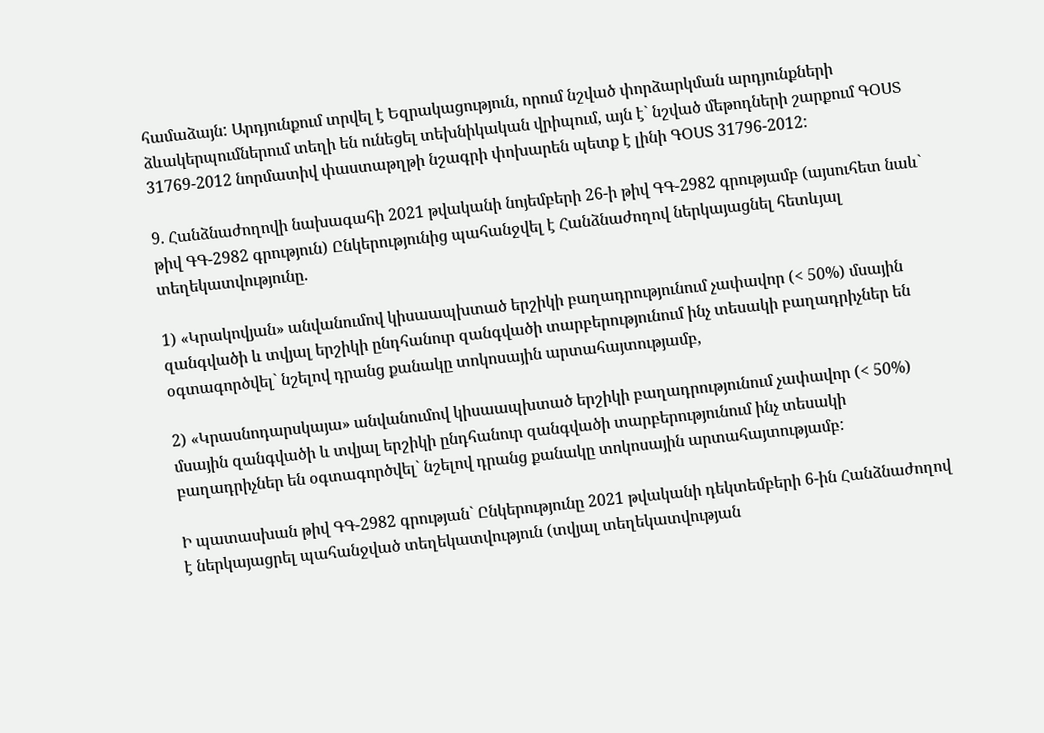համաձայն: Արդյունքում տրվել է Եզրակացություն, որում նշված փորձարկման արդյունքների ձևակերպումներում տեղի են ունեցել տեխնիկական վրիպում, այն է` նշված մեթոդների շարքում ԳՕՍՏ 31769-2012 նորմատիվ փաստաթղթի նշագրի փոխարեն պետք է լինի ԳՕՍՏ 31796-2012:

9. Հանձնաժողովի նախագահի 2021 թվականի նոյեմբերի 26-ի թիվ ԳԳ-2982 գրությամբ (այսուհետ նաև` թիվ ԳԳ-2982 գրություն) Ընկերությունից պահանջվել է Հանձնաժողով ներկայացնել հետևյալ տեղեկատվությունը.

1) «Կրակովյան» անվանումով կիսաապխտած երշիկի բաղադրությունում չափավոր (< 50%) մսային զանգվածի և տվյալ երշիկի ընդհանուր զանգվածի տարբերությունում ինչ տեսակի բաղադրիչներ են օգտագործվել` նշելով դրանց քանակը տոկոսային արտահայտությամբ,

2) «Կրասնոդարսկայա» անվանումով կիսաապխտած երշիկի բաղադրությունում չափավոր (< 50%) մսային զանգվածի և տվյալ երշիկի ընդհանուր զանգվածի տարբերությունում ինչ տեսակի բաղադրիչներ են օգտագործվել` նշելով դրանց քանակը տոկոսային արտահայտությամբ:

Ի պատասխան թիվ ԳԳ-2982 գրության` Ընկերությունը 2021 թվականի դեկտեմբերի 6-ին Հանձնաժողով է ներկայացրել պահանջված տեղեկատվություն (տվյալ տեղեկատվության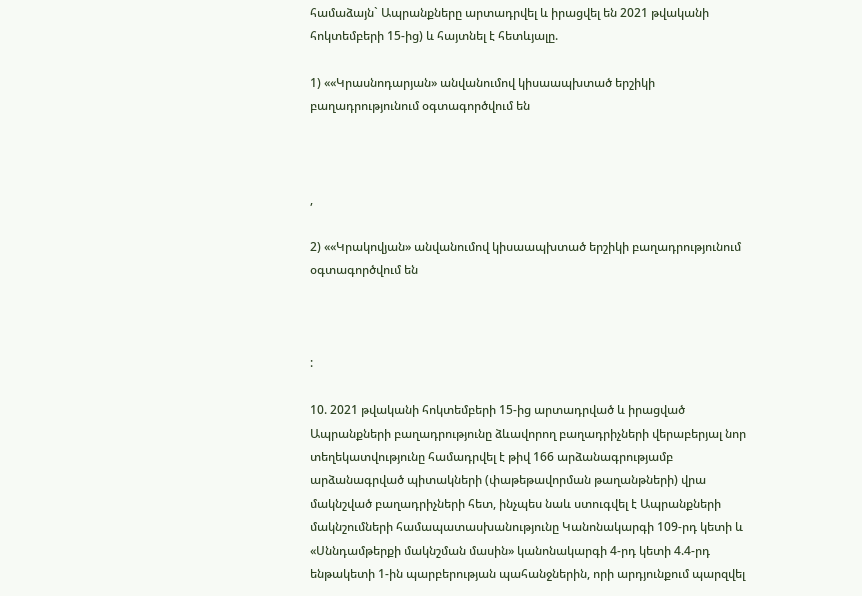համաձայն` Ապրանքները արտադրվել և իրացվել են 2021 թվականի հոկտեմբերի 15-ից) և հայտնել է հետևյալը.

1) ««Կրասնոդարյան» անվանումով կիսաապխտած երշիկի բաղադրությունում օգտագործվում են



,

2) ««Կրակովյան» անվանումով կիսաապխտած երշիկի բաղադրությունում օգտագործվում են



:

10. 2021 թվականի հոկտեմբերի 15-ից արտադրված և իրացված Ապրանքների բաղադրությունը ձևավորող բաղադրիչների վերաբերյալ նոր տեղեկատվությունը համադրվել է թիվ 166 արձանագրությամբ արձանագրված պիտակների (փաթեթավորման թաղանթների) վրա մակնշված բաղադրիչների հետ, ինչպես նաև ստուգվել է Ապրանքների մակնշումների համապատասխանությունը Կանոնակարգի 109-րդ կետի և «Սննդամթերքի մակնշման մասին» կանոնակարգի 4-րդ կետի 4.4-րդ ենթակետի 1-ին պարբերության պահանջներին, որի արդյունքում պարզվել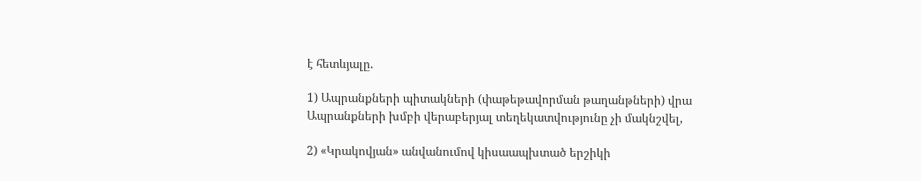է հետևյալը.

1) Ապրանքների պիտակների (փաթեթավորման թաղանթների) վրա Ապրանքների խմբի վերաբերյալ տեղեկատվությունը չի մակնշվել,

2) «Կրակովյան» անվանումով կիսաապխտած երշիկի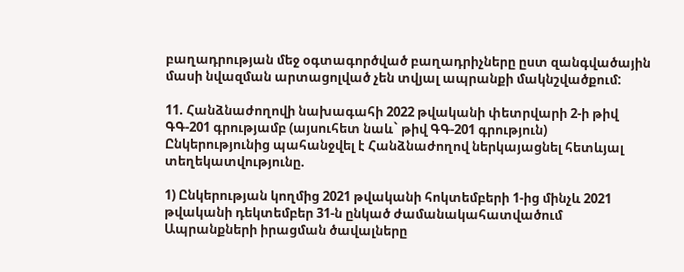բաղադրության մեջ օգտագործված բաղադրիչները ըստ զանգվածային մասի նվազման արտացոլված չեն տվյալ ապրանքի մակնշվածքում:

11. Հանձնաժողովի նախագահի 2022 թվականի փետրվարի 2-ի թիվ ԳԳ-201 գրությամբ (այսուհետ նաև` թիվ ԳԳ-201 գրություն) Ընկերությունից պահանջվել է Հանձնաժողով ներկայացնել հետևյալ տեղեկատվությունը.

1) Ընկերության կողմից 2021 թվականի հոկտեմբերի 1-ից մինչև 2021 թվականի դեկտեմբեր 31-ն ընկած ժամանակահատվածում Ապրանքների իրացման ծավալները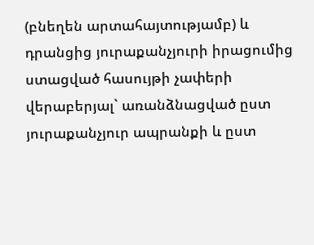(բնեղեն արտահայտությամբ) և դրանցից յուրաքանչյուրի իրացումից ստացված հասույթի չափերի վերաբերյալ` առանձնացված ըստ յուրաքանչյուր ապրանքի և ըստ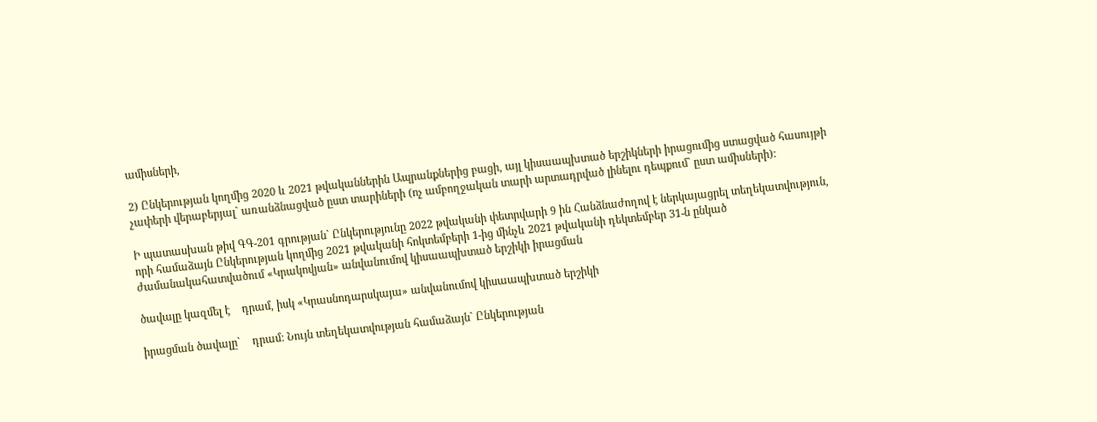ամիսների,

2) Ընկերության կողմից 2020 և 2021 թվականներին Ապրանքներից բացի, այլ կիսաապխտած երշիկների իրացումից ստացված հասույթի չափերի վերաբերյալ` առանձնացված ըստ տարիների (ոչ ամբողջական տարի արտադրված լինելու դեպքում` ըստ ամիսների):

Ի պատասխան թիվ ԳԳ-201 գրության` Ընկերությունը 2022 թվականի փետրվարի 9 ին Հանձնաժողով է ներկայացրել տեղեկատվություն, որի համաձայն Ընկերության կողմից 2021 թվականի հոկտեմբերի 1-ից մինչև 2021 թվականի դեկտեմբեր 31-ն ընկած ժամանակահատվածում «Կրակովյան» անվանումով կիսաապխտած երշիկի իրացման

ծավալը կազմել է    դրամ, իսկ «Կրասնոդարսկայա» անվանումով կիսաապխտած երշիկի

իրացման ծավալը`    դրամ: Նույն տեղեկատվության համաձայն` Ընկերության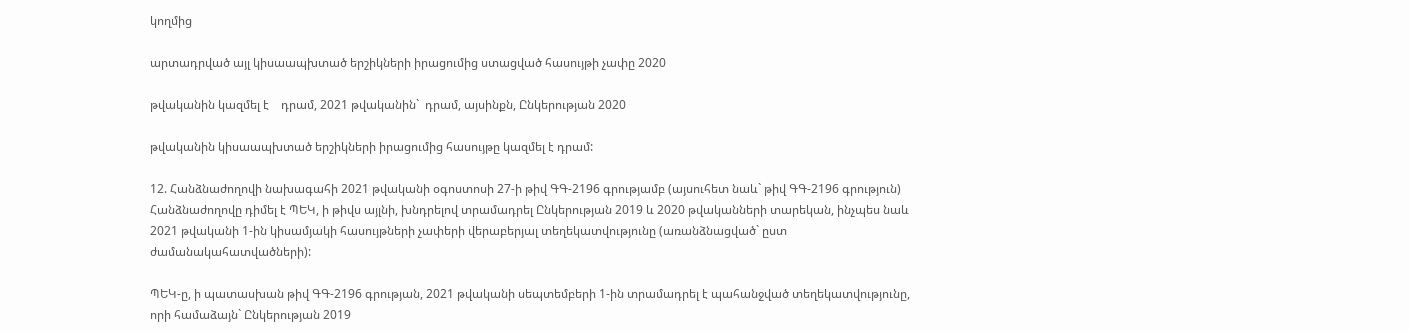կողմից

արտադրված այլ կիսաապխտած երշիկների իրացումից ստացված հասույթի չափը 2020

թվականին կազմել է    դրամ, 2021 թվականին`  դրամ, այսինքն, Ընկերության 2020

թվականին կիսաապխտած երշիկների իրացումից հասույթը կազմել է դրամ:

12. Հանձնաժողովի նախագահի 2021 թվականի օգոստոսի 27-ի թիվ ԳԳ-2196 գրությամբ (այսուհետ նաև` թիվ ԳԳ-2196 գրություն) Հանձնաժողովը դիմել է ՊԵԿ, ի թիվս այլնի, խնդրելով տրամադրել Ընկերության 2019 և 2020 թվականների տարեկան, ինչպես նաև 2021 թվականի 1-ին կիսամյակի հասույթների չափերի վերաբերյալ տեղեկատվությունը (առանձնացված` ըստ ժամանակահատվածների):

ՊԵԿ-ը, ի պատասխան թիվ ԳԳ-2196 գրության, 2021 թվականի սեպտեմբերի 1-ին տրամադրել է պահանջված տեղեկատվությունը, որի համաձայն` Ընկերության 2019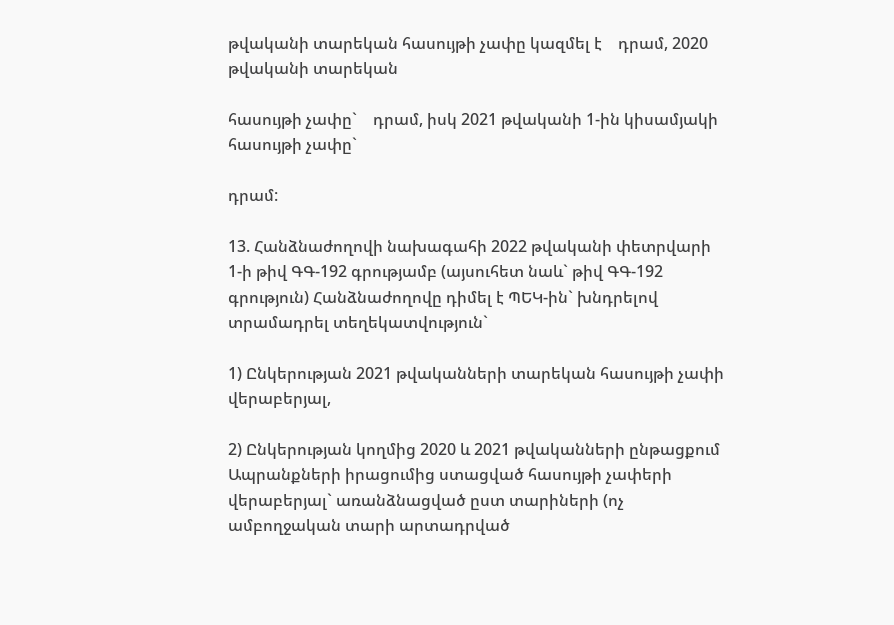թվականի տարեկան հասույթի չափը կազմել է    դրամ, 2020 թվականի տարեկան

հասույթի չափը`    դրամ, իսկ 2021 թվականի 1-ին կիսամյակի հասույթի չափը`

դրամ:

13. Հանձնաժողովի նախագահի 2022 թվականի փետրվարի 1-ի թիվ ԳԳ-192 գրությամբ (այսուհետ նաև` թիվ ԳԳ-192 գրություն) Հանձնաժողովը դիմել է ՊԵԿ-ին` խնդրելով տրամադրել տեղեկատվություն`

1) Ընկերության 2021 թվականների տարեկան հասույթի չափի վերաբերյալ,

2) Ընկերության կողմից 2020 և 2021 թվականների ընթացքում Ապրանքների իրացումից ստացված հասույթի չափերի վերաբերյալ` առանձնացված ըստ տարիների (ոչ ամբողջական տարի արտադրված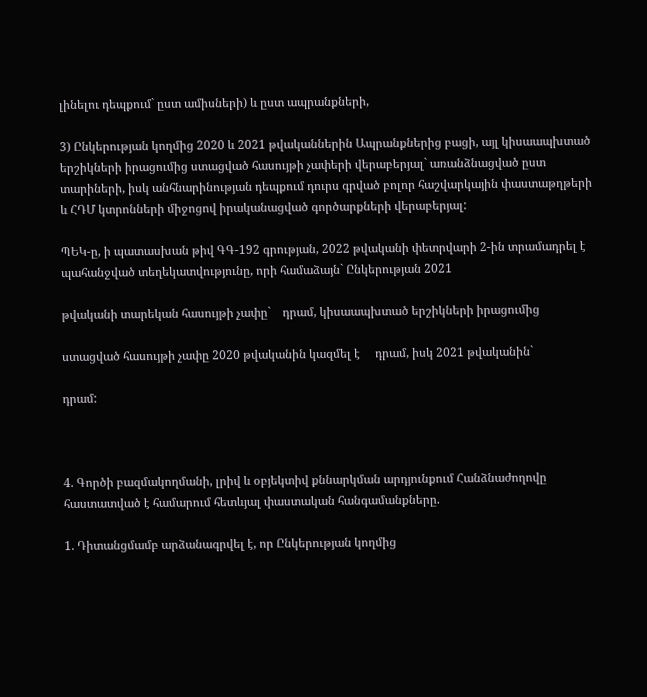լինելու դեպքում` ըստ ամիսների) և ըստ ապրանքների,

3) Ընկերության կողմից 2020 և 2021 թվականներին Ապրանքներից բացի, այլ կիսաապխտած երշիկների իրացումից ստացված հասույթի չափերի վերաբերյալ` առանձնացված ըստ տարիների, իսկ անհնարինության դեպքում դուրս գրված բոլոր հաշվարկային փաստաթղթերի և ՀԴՄ կտրոնների միջոցով իրականացված գործարքների վերաբերյալ:

ՊԵԿ-ը, ի պատասխան թիվ ԳԳ-192 գրության, 2022 թվականի փետրվարի 2-ին տրամադրել է պահանջված տեղեկատվությունը, որի համաձայն` Ընկերության 2021

թվականի տարեկան հասույթի չափը`    դրամ, կիսաապխտած երշիկների իրացումից

ստացված հասույթի չափը 2020 թվականին կազմել է     դրամ, իսկ 2021 թվականին`

դրամ:



4. Գործի բազմակողմանի, լրիվ և օբյեկտիվ քննարկման արդյունքում Հանձնաժողովը հաստատված է համարում հետևյալ փաստական հանգամանքները.

1. Դիտանցմամբ արձանագրվել է, որ Ընկերության կողմից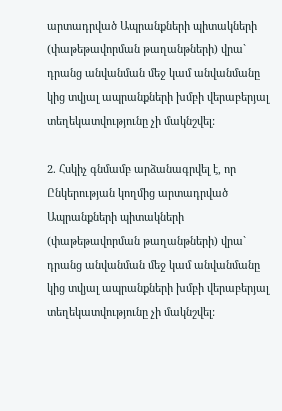արտադրված Ապրանքների պիտակների (փաթեթավորման թաղանթների) վրա` դրանց անվանման մեջ կամ անվանմանը կից տվյալ ապրանքների խմբի վերաբերյալ տեղեկատվությունը չի մակնշվել:

2. Հսկիչ գնմամբ արձանագրվել է, որ Ընկերության կողմից արտադրված Ապրանքների պիտակների (փաթեթավորման թաղանթների) վրա` դրանց անվանման մեջ կամ անվանմանը կից տվյալ ապրանքների խմբի վերաբերյալ տեղեկատվությունը չի մակնշվել: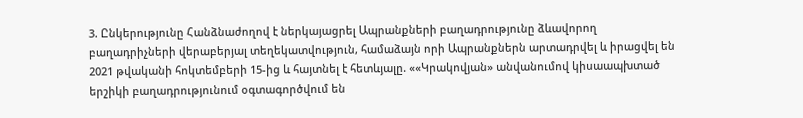3. Ընկերությունը Հանձնաժողով է ներկայացրել Ապրանքների բաղադրությունը ձևավորող բաղադրիչների վերաբերյալ տեղեկատվություն, համաձայն որի Ապրանքներն արտադրվել և իրացվել են 2021 թվականի հոկտեմբերի 15-ից և հայտնել է հետևյալը. ««Կրակովյան» անվանումով կիսաապխտած երշիկի բաղադրությունում օգտագործվում են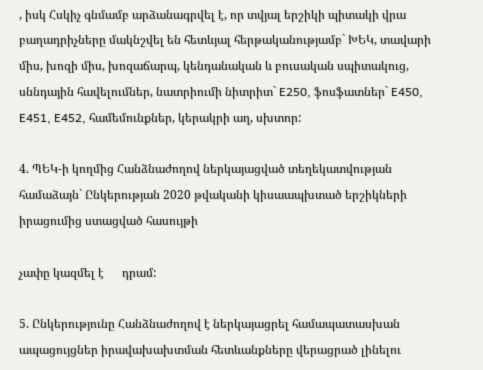, իսկ Հսկիչ գնմամբ արձանագրվել է, որ տվյալ երշիկի պիտակի վրա բաղադրիչները մակնշվել են հետևյալ հերթականությամբ` ԽԵԿ, տավարի միս, խոզի միս, խոզաճարպ, կենդանական և բուսական սպիտակուց, սննդային հավելումներ, նատրիումի նիտրիտ` E250, ֆոսֆատներ` E450, E451, E452, համեմունքներ, կերակրի աղ, սխտոր:

4. ՊԵԿ-ի կողմից Հանձնաժողով ներկայացված տեղեկատվության համաձայն` Ընկերության 2020 թվականի կիսաապխտած երշիկների իրացումից ստացված հասույթի

չափը կազմել է      դրամ:

5. Ընկերությունը Հանձնաժողով է ներկայացրել համապատասխան ապացույցներ իրավախախտման հետևանքները վերացրած լինելու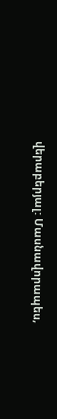վերաբերյալ: Մասնավորապես,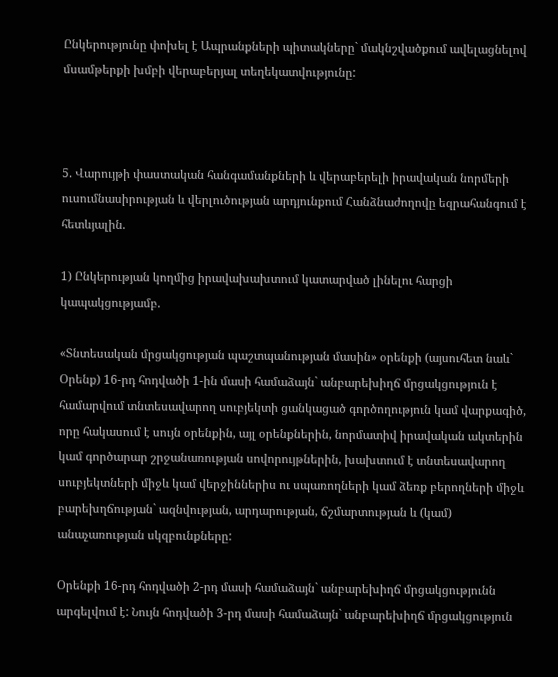Ընկերությունը փոխել է Ապրանքների պիտակները` մակնշվածքում ավելացնելով մսամթերքի խմբի վերաբերյալ տեղեկատվությունը:



5. Վարույթի փաստական հանգամանքների և վերաբերելի իրավական նորմերի ուսումնասիրության և վերլուծության արդյունքում Հանձնաժողովը եզրահանգում է հետևյալին.

1) Ընկերության կողմից իրավախախտում կատարված լինելու հարցի կապակցությամբ.

«Տնտեսական մրցակցության պաշտպանության մասին» օրենքի (այսուհետ նաև` Օրենք) 16-րդ հոդվածի 1-ին մասի համաձայն` անբարեխիղճ մրցակցություն է համարվում տնտեսավարող սուբյեկտի ցանկացած գործողություն կամ վարքագիծ, որը հակասում է սույն օրենքին, այլ օրենքներին, նորմատիվ իրավական ակտերին կամ գործարար շրջանառության սովորույթներին, խախտում է տնտեսավարող սուբյեկտների միջև կամ վերջիններիս ու սպառողների կամ ձեռք բերողների միջև բարեխղճության` ազնվության, արդարության, ճշմարտության և (կամ) անաչառության սկզբունքները:

Օրենքի 16-րդ հոդվածի 2-րդ մասի համաձայն` անբարեխիղճ մրցակցությունն արգելվում է: Նույն հոդվածի 3-րդ մասի համաձայն` անբարեխիղճ մրցակցություն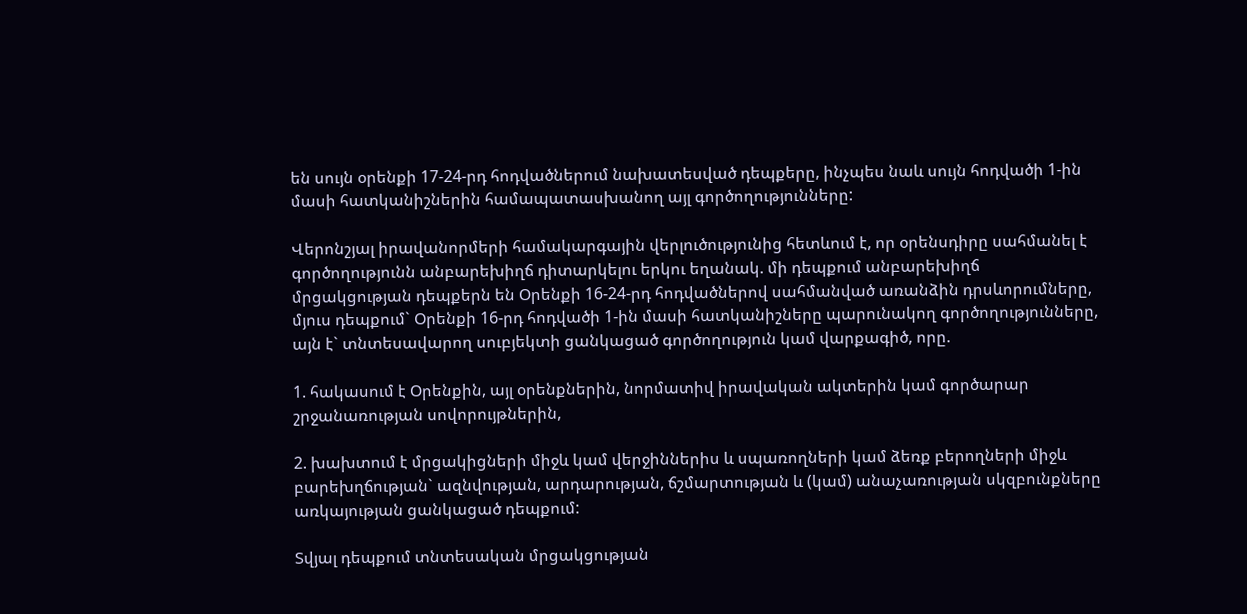են սույն օրենքի 17-24-րդ հոդվածներում նախատեսված դեպքերը, ինչպես նաև սույն հոդվածի 1-ին մասի հատկանիշներին համապատասխանող այլ գործողությունները:

Վերոնշյալ իրավանորմերի համակարգային վերլուծությունից հետևում է, որ օրենսդիրը սահմանել է գործողությունն անբարեխիղճ դիտարկելու երկու եղանակ. մի դեպքում անբարեխիղճ մրցակցության դեպքերն են Օրենքի 16-24-րդ հոդվածներով սահմանված առանձին դրսևորումները, մյուս դեպքում` Օրենքի 16-րդ հոդվածի 1-ին մասի հատկանիշները պարունակող գործողությունները, այն է` տնտեսավարող սուբյեկտի ցանկացած գործողություն կամ վարքագիծ, որը.

1. հակասում է Օրենքին, այլ օրենքներին, նորմատիվ իրավական ակտերին կամ գործարար շրջանառության սովորույթներին,

2. խախտում է մրցակիցների միջև կամ վերջիններիս և սպառողների կամ ձեռք բերողների միջև բարեխղճության` ազնվության, արդարության, ճշմարտության և (կամ) անաչառության սկզբունքները առկայության ցանկացած դեպքում:

Տվյալ դեպքում տնտեսական մրցակցության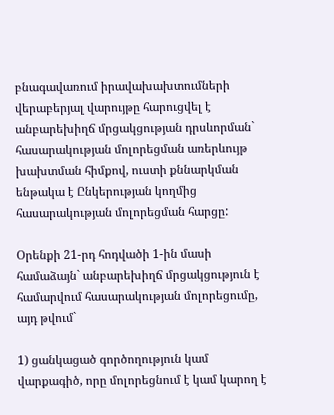բնագավառում իրավախախտումների վերաբերյալ վարույթը հարուցվել է անբարեխիղճ մրցակցության դրսևորման` հասարակության մոլորեցման առերևույթ խախտման հիմքով, ուստի քննարկման ենթակա է Ընկերության կողմից հասարակության մոլորեցման հարցը:

Օրենքի 21-րդ հոդվածի 1-ին մասի համաձայն` անբարեխիղճ մրցակցություն է համարվում հասարակության մոլորեցումը, այդ թվում`

1) ցանկացած գործողություն կամ վարքագիծ, որը մոլորեցնում է կամ կարող է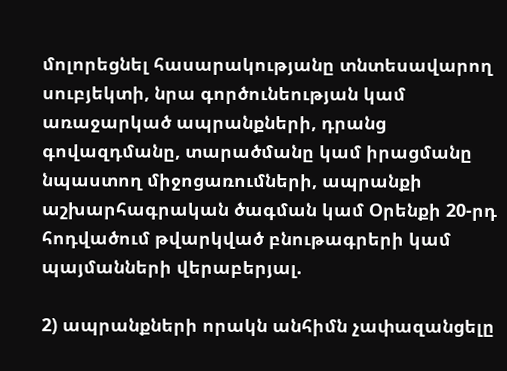մոլորեցնել հասարակությանը տնտեսավարող սուբյեկտի, նրա գործունեության կամ առաջարկած ապրանքների, դրանց գովազդմանը, տարածմանը կամ իրացմանը նպաստող միջոցառումների, ապրանքի աշխարհագրական ծագման կամ Օրենքի 20-րդ հոդվածում թվարկված բնութագրերի կամ պայմանների վերաբերյալ.

2) ապրանքների որակն անհիմն չափազանցելը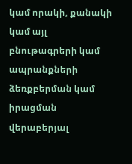կամ որակի, քանակի կամ այլ բնութագրերի կամ ապրանքների ձեռքբերման կամ իրացման վերաբերյալ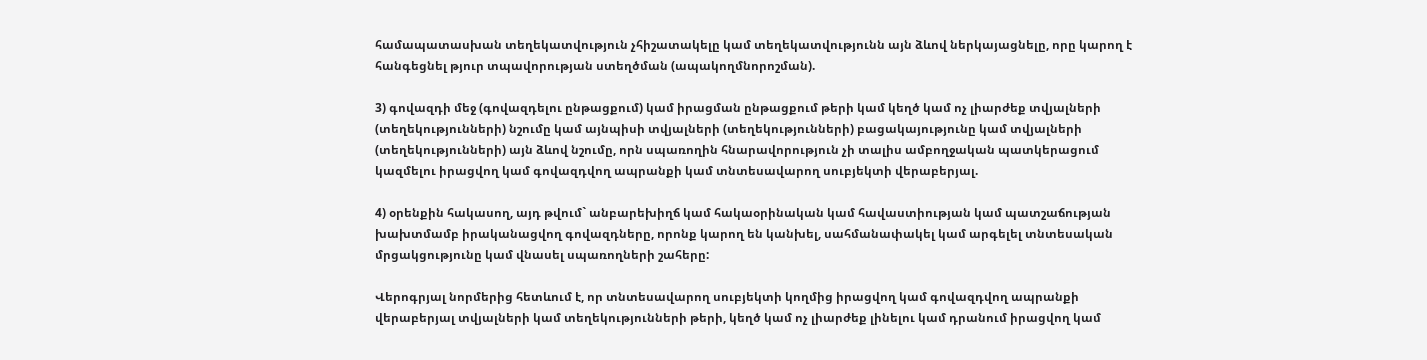համապատասխան տեղեկատվություն չհիշատակելը կամ տեղեկատվությունն այն ձևով ներկայացնելը, որը կարող է հանգեցնել թյուր տպավորության ստեղծման (ապակողմնորոշման).

3) գովազդի մեջ (գովազդելու ընթացքում) կամ իրացման ընթացքում թերի կամ կեղծ կամ ոչ լիարժեք տվյալների (տեղեկությունների) նշումը կամ այնպիսի տվյալների (տեղեկությունների) բացակայությունը կամ տվյալների (տեղեկությունների) այն ձևով նշումը, որն սպառողին հնարավորություն չի տալիս ամբողջական պատկերացում կազմելու իրացվող կամ գովազդվող ապրանքի կամ տնտեսավարող սուբյեկտի վերաբերյալ.

4) օրենքին հակասող, այդ թվում` անբարեխիղճ կամ հակաօրինական կամ հավաստիության կամ պատշաճության խախտմամբ իրականացվող գովազդները, որոնք կարող են կանխել, սահմանափակել կամ արգելել տնտեսական մրցակցությունը կամ վնասել սպառողների շահերը:

Վերոգրյալ նորմերից հետևում է, որ տնտեսավարող սուբյեկտի կողմից իրացվող կամ գովազդվող ապրանքի վերաբերյալ տվյալների կամ տեղեկությունների թերի, կեղծ կամ ոչ լիարժեք լինելու կամ դրանում իրացվող կամ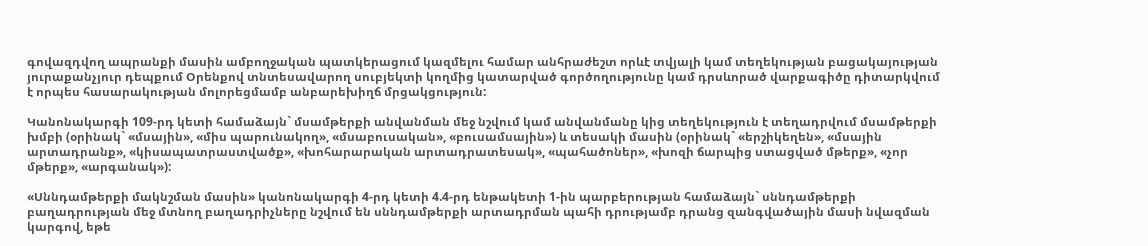գովազդվող ապրանքի մասին ամբողջական պատկերացում կազմելու համար անհրաժեշտ որևէ տվյալի կամ տեղեկության բացակայության յուրաքանչյուր դեպքում Օրենքով տնտեսավարող սուբյեկտի կողմից կատարված գործողությունը կամ դրսևորած վարքագիծը դիտարկվում է որպես հասարակության մոլորեցմամբ անբարեխիղճ մրցակցություն:

Կանոնակարգի 109-րդ կետի համաձայն` մսամթերքի անվանման մեջ նշվում կամ անվանմանը կից տեղեկություն է տեղադրվում մսամթերքի խմբի (օրինակ` «մսային», «միս պարունակող», «մսաբուսական», «բուսամսային») և տեսակի մասին (օրինակ` «երշիկեղեն», «մսային արտադրանք», «կիսապատրաստվածք», «խոհարարական արտադրատեսակ», «պահածոներ», «խոզի ճարպից ստացված մթերք», «չոր մթերք», «արգանակ»):

«Սննդամթերքի մակնշման մասին» կանոնակարգի 4-րդ կետի 4.4-րդ ենթակետի 1-ին պարբերության համաձայն` սննդամթերքի բաղադրության մեջ մտնող բաղադրիչները նշվում են սննդամթերքի արտադրման պահի դրությամբ դրանց զանգվածային մասի նվազման կարգով, եթե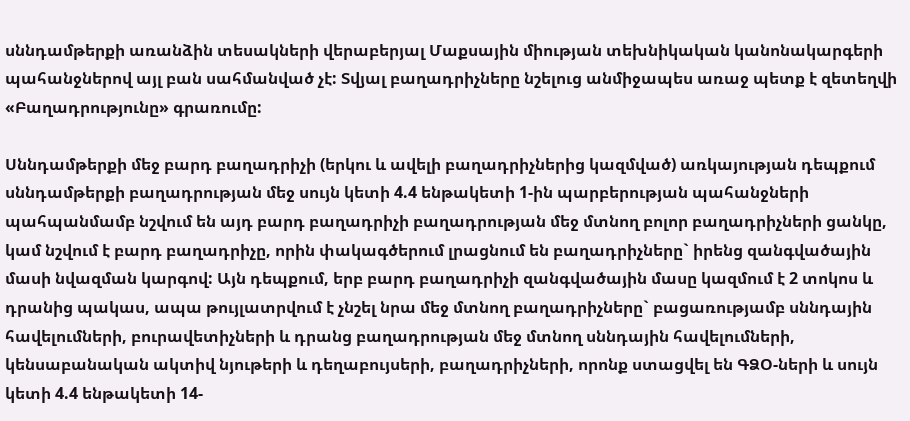սննդամթերքի առանձին տեսակների վերաբերյալ Մաքսային միության տեխնիկական կանոնակարգերի պահանջներով այլ բան սահմանված չէ: Տվյալ բաղադրիչները նշելուց անմիջապես առաջ պետք է զետեղվի «Բաղադրությունը» գրառումը:

Սննդամթերքի մեջ բարդ բաղադրիչի (երկու և ավելի բաղադրիչներից կազմված) առկայության դեպքում սննդամթերքի բաղադրության մեջ սույն կետի 4.4 ենթակետի 1-ին պարբերության պահանջների պահպանմամբ նշվում են այդ բարդ բաղադրիչի բաղադրության մեջ մտնող բոլոր բաղադրիչների ցանկը, կամ նշվում է բարդ բաղադրիչը, որին փակագծերում լրացնում են բաղադրիչները` իրենց զանգվածային մասի նվազման կարգով: Այն դեպքում, երբ բարդ բաղադրիչի զանգվածային մասը կազմում է 2 տոկոս և դրանից պակաս, ապա թույլատրվում է չնշել նրա մեջ մտնող բաղադրիչները` բացառությամբ սննդային հավելումների, բուրավետիչների և դրանց բաղադրության մեջ մտնող սննդային հավելումների, կենսաբանական ակտիվ նյութերի և դեղաբույսերի, բաղադրիչների, որոնք ստացվել են ԳՁՕ-ների և սույն կետի 4.4 ենթակետի 14-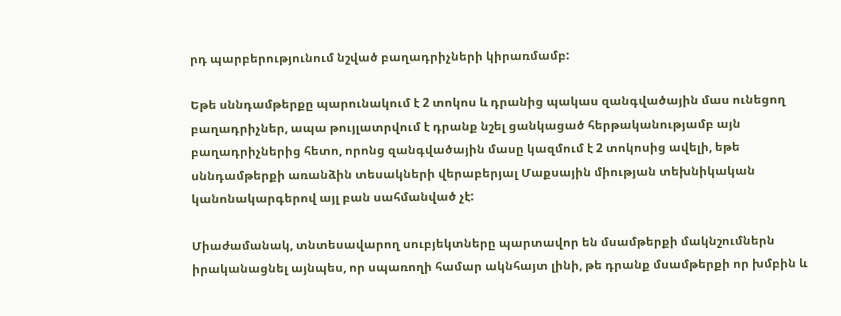րդ պարբերությունում նշված բաղադրիչների կիրառմամբ:

Եթե սննդամթերքը պարունակում է 2 տոկոս և դրանից պակաս զանգվածային մաս ունեցող բաղադրիչներ, ապա թույլատրվում է դրանք նշել ցանկացած հերթականությամբ այն բաղադրիչներից հետո, որոնց զանգվածային մասը կազմում է 2 տոկոսից ավելի, եթե սննդամթերքի առանձին տեսակների վերաբերյալ Մաքսային միության տեխնիկական կանոնակարգերով այլ բան սահմանված չէ:

Միաժամանակ, տնտեսավարող սուբյեկտները պարտավոր են մսամթերքի մակնշումներն իրականացնել այնպես, որ սպառողի համար ակնհայտ լինի, թե դրանք մսամթերքի որ խմբին և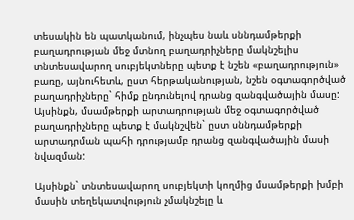տեսակին են պատկանում, ինչպես նաև սննդամթերքի բաղադրության մեջ մտնող բաղադրիչները մակնշելիս տնտեսավարող սուբյեկտները պետք է նշեն «բաղադրություն» բառը, այնուհետև, ըստ հերթականության, նշեն օգտագործված բաղադրիչները` հիմք ընդունելով դրանց զանգվածային մասը: Այսինքն, մսամթերքի արտադրության մեջ օգտագործված բաղադրիչները պետք է մակնշվեն` ըստ սննդամթերքի արտադրման պահի դրությամբ դրանց զանգվածային մասի նվազման:

Այսինքն` տնտեսավարող սուբյեկտի կողմից մսամթերքի խմբի մասին տեղեկատվություն չմակնշելը և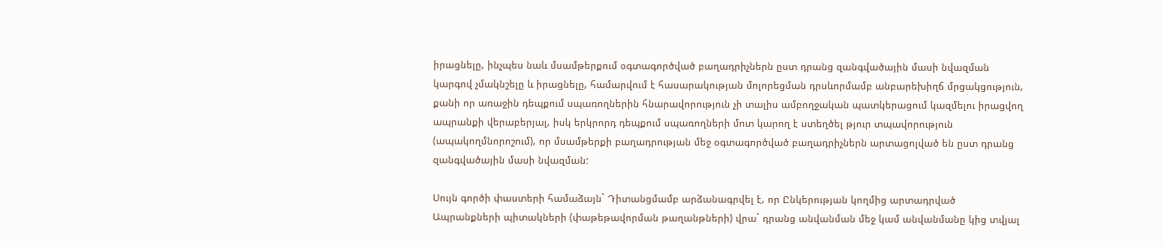իրացնելը, ինչպես նաև մսամթերքում օգտագործված բաղադրիչներն ըստ դրանց զանգվածային մասի նվազման կարգով չմակնշելը և իրացնելը, համարվում է հասարակության մոլորեցման դրսևորմամբ անբարեխիղճ մրցակցություն, քանի որ առաջին դեպքում սպառողներին հնարավորություն չի տալիս ամբողջական պատկերացում կազմելու իրացվող ապրանքի վերաբերյալ, իսկ երկրորդ դեպքում սպառողների մոտ կարող է ստեղծել թյուր տպավորություն (ապակողմնորոշում), որ մսամթերքի բաղադրության մեջ օգտագործված բաղադրիչներն արտացոլված են ըստ դրանց զանգվածային մասի նվազման:

Սույն գործի փաստերի համաձայն` Դիտանցմամբ արձանագրվել է, որ Ընկերության կողմից արտադրված Ապրանքների պիտակների (փաթեթավորման թաղանթների) վրա` դրանց անվանման մեջ կամ անվանմանը կից տվյալ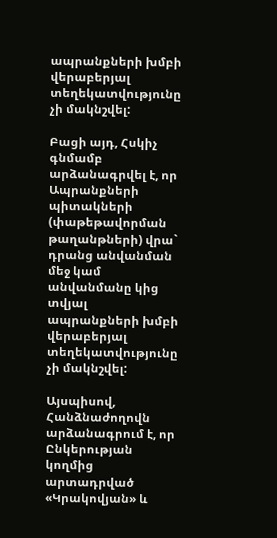ապրանքների խմբի վերաբերյալ տեղեկատվությունը չի մակնշվել:

Բացի այդ, Հսկիչ գնմամբ արձանագրվել է, որ Ապրանքների պիտակների (փաթեթավորման թաղանթների) վրա` դրանց անվանման մեջ կամ անվանմանը կից տվյալ ապրանքների խմբի վերաբերյալ տեղեկատվությունը չի մակնշվել:

Այսպիսով, Հանձնաժողովն արձանագրում է, որ Ընկերության կողմից արտադրված «Կրակովյան» և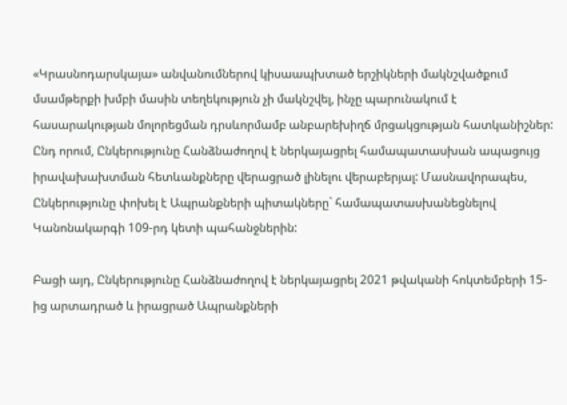«Կրասնոդարսկայա» անվանումներով կիսաապխտած երշիկների մակնշվածքում մսամթերքի խմբի մասին տեղեկություն չի մակնշվել, ինչը պարունակում է հասարակության մոլորեցման դրսևորմամբ անբարեխիղճ մրցակցության հատկանիշներ: Ընդ որում, Ընկերությունը Հանձնաժողով է ներկայացրել համապատասխան ապացույց իրավախախտման հետևանքները վերացրած լինելու վերաբերյալ: Մասնավորապես, Ընկերությունը փոխել է Ապրանքների պիտակները` համապատասխանեցնելով Կանոնակարգի 109-րդ կետի պահանջներին:

Բացի այդ, Ընկերությունը Հանձնաժողով է ներկայացրել 2021 թվականի հոկտեմբերի 15-ից արտադրած և իրացրած Ապրանքների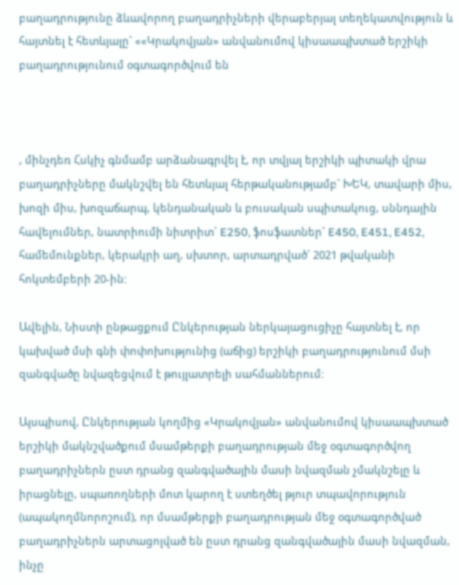բաղադրությունը ձևավորող բաղադրիչների վերաբերյալ տեղեկատվություն և հայտնել է հետևյալը` ««Կրակովյան» անվանումով կիսաապխտած երշիկի բաղադրությունում օգտագործվում են



, մինչդեռ Հսկիչ գնմամբ արձանագրվել է, որ տվյալ երշիկի պիտակի վրա բաղադրիչները մակնշվել են հետևյալ հերթականությամբ` ԽԵԿ, տավարի միս, խոզի միս, խոզաճարպ, կենդանական և բուսական սպիտակուց, սննդային հավելումներ, նատրիումի նիտրիտ` E250, ֆոսֆատներ` E450, E451, E452, համեմունքներ, կերակրի աղ, սխտոր, արտադրված` 2021 թվականի հոկտեմբերի 20-ին:

Ավելին, Նիստի ընթացքում Ընկերության ներկայացուցիչը հայտնել է, որ կախված մսի գնի փոփոխությունից (աճից) երշիկի բաղադրությունում մսի զանգվածը նվազեցվում է թույլատրելի սահմաններում:

Այսպիսով, Ընկերության կողմից «Կրակովյան» անվանումով կիսաապխտած երշիկի մակնշվածքում մսամթերքի բաղադրության մեջ օգտագործվող բաղադրիչներն ըստ դրանց զանգվածային մասի նվազման չմակնշելը և իրացնելը, սպառողների մոտ կարող է ստեղծել թյուր տպավորություն (ապակողմնորոշում), որ մսամթերքի բաղադրության մեջ օգտագործված բաղադրիչներն արտացոլված են ըստ դրանց զանգվածային մասի նվազման, ինչը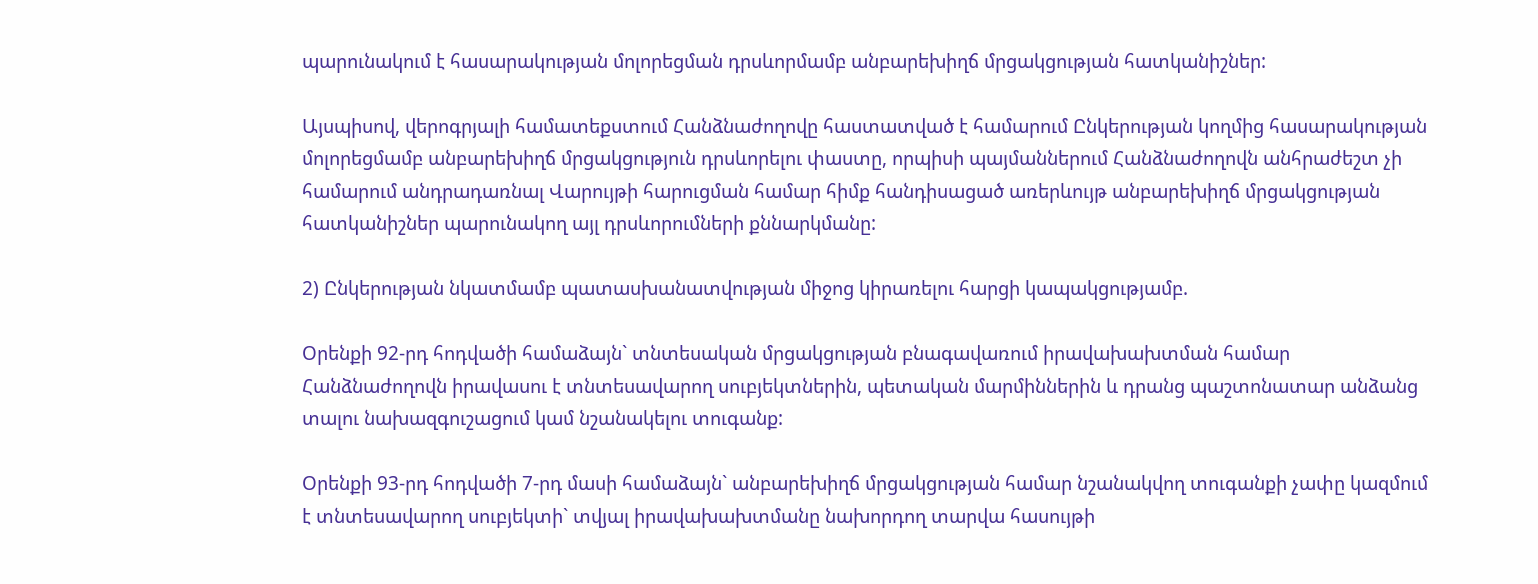պարունակում է հասարակության մոլորեցման դրսևորմամբ անբարեխիղճ մրցակցության հատկանիշներ:

Այսպիսով, վերոգրյալի համատեքստում Հանձնաժողովը հաստատված է համարում Ընկերության կողմից հասարակության մոլորեցմամբ անբարեխիղճ մրցակցություն դրսևորելու փաստը, որպիսի պայմաններում Հանձնաժողովն անհրաժեշտ չի համարում անդրադառնալ Վարույթի հարուցման համար հիմք հանդիսացած առերևույթ անբարեխիղճ մրցակցության հատկանիշներ պարունակող այլ դրսևորումների քննարկմանը:

2) Ընկերության նկատմամբ պատասխանատվության միջոց կիրառելու հարցի կապակցությամբ.

Օրենքի 92-րդ հոդվածի համաձայն` տնտեսական մրցակցության բնագավառում իրավախախտման համար Հանձնաժողովն իրավասու է տնտեսավարող սուբյեկտներին, պետական մարմիններին և դրանց պաշտոնատար անձանց տալու նախազգուշացում կամ նշանակելու տուգանք:

Օրենքի 93-րդ հոդվածի 7-րդ մասի համաձայն` անբարեխիղճ մրցակցության համար նշանակվող տուգանքի չափը կազմում է տնտեսավարող սուբյեկտի` տվյալ իրավախախտմանը նախորդող տարվա հասույթի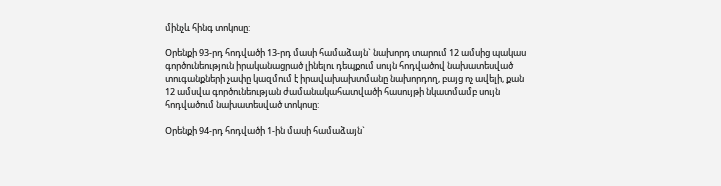մինչև հինգ տոկոսը:

Օրենքի 93-րդ հոդվածի 13-րդ մասի համաձայն` նախորդ տարում 12 ամսից պակաս գործունեություն իրականացրած լինելու դեպքում սույն հոդվածով նախատեսված տուգանքների չափը կազմում է իրավախախտմանը նախորդող, բայց ոչ ավելի, քան 12 ամսվա գործունեության ժամանակահատվածի հասույթի նկատմամբ սույն հոդվածում նախատեսված տոկոսը:

Օրենքի 94-րդ հոդվածի 1-ին մասի համաձայն`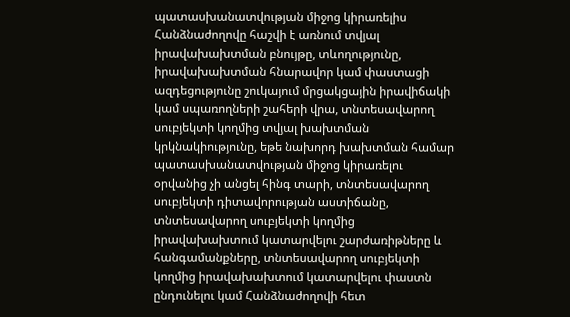պատասխանատվության միջոց կիրառելիս Հանձնաժողովը հաշվի է առնում տվյալ իրավախախտման բնույթը, տևողությունը, իրավախախտման հնարավոր կամ փաստացի ազդեցությունը շուկայում մրցակցային իրավիճակի կամ սպառողների շահերի վրա, տնտեսավարող սուբյեկտի կողմից տվյալ խախտման կրկնակիությունը, եթե նախորդ խախտման համար պատասխանատվության միջոց կիրառելու օրվանից չի անցել հինգ տարի, տնտեսավարող սուբյեկտի դիտավորության աստիճանը, տնտեսավարող սուբյեկտի կողմից իրավախախտում կատարվելու շարժառիթները և հանգամանքները, տնտեսավարող սուբյեկտի կողմից իրավախախտում կատարվելու փաստն ընդունելու կամ Հանձնաժողովի հետ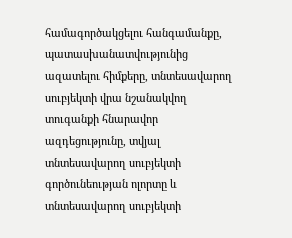համագործակցելու հանգամանքը, պատասխանատվությունից ազատելու հիմքերը, տնտեսավարող սուբյեկտի վրա նշանակվող տուգանքի հնարավոր ազդեցությունը, տվյալ տնտեսավարող սուբյեկտի գործունեության ոլորտը և տնտեսավարող սուբյեկտի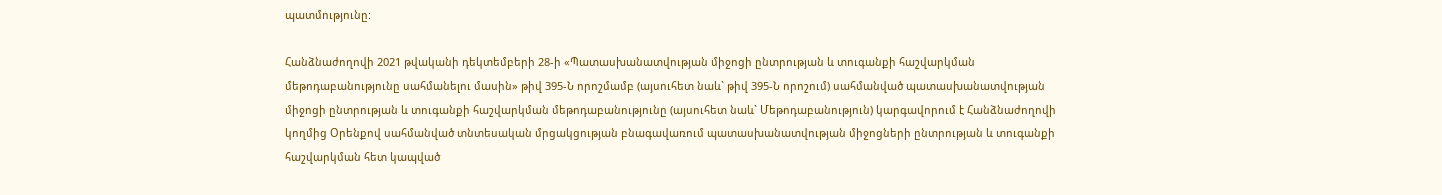պատմությունը:

Հանձնաժողովի 2021 թվականի դեկտեմբերի 28-ի «Պատասխանատվության միջոցի ընտրության և տուգանքի հաշվարկման մեթոդաբանությունը սահմանելու մասին» թիվ 395-Ն որոշմամբ (այսուհետ նաև` թիվ 395-Ն որոշում) սահմանված պատասխանատվության միջոցի ընտրության և տուգանքի հաշվարկման մեթոդաբանությունը (այսուհետ նաև` Մեթոդաբանություն) կարգավորում է Հանձնաժողովի կողմից Օրենքով սահմանված տնտեսական մրցակցության բնագավառում պատասխանատվության միջոցների ընտրության և տուգանքի հաշվարկման հետ կապված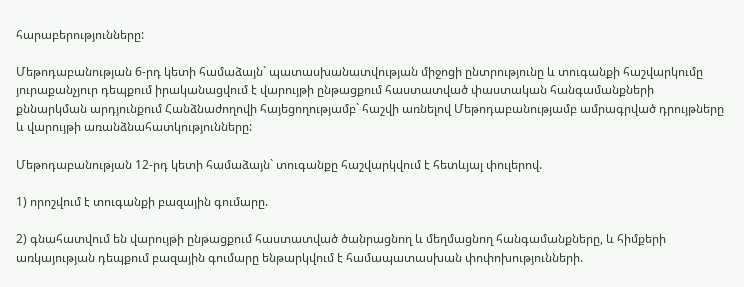հարաբերությունները:

Մեթոդաբանության 6-րդ կետի համաձայն` պատասխանատվության միջոցի ընտրությունը և տուգանքի հաշվարկումը յուրաքանչյուր դեպքում իրականացվում է վարույթի ընթացքում հաստատված փաստական հանգամանքների քննարկման արդյունքում Հանձնաժողովի հայեցողությամբ` հաշվի առնելով Մեթոդաբանությամբ ամրագրված դրույթները և վարույթի առանձնահատկությունները:

Մեթոդաբանության 12-րդ կետի համաձայն` տուգանքը հաշվարկվում է հետևյալ փուլերով.

1) որոշվում է տուգանքի բազային գումարը.

2) գնահատվում են վարույթի ընթացքում հաստատված ծանրացնող և մեղմացնող հանգամանքները, և հիմքերի առկայության դեպքում բազային գումարը ենթարկվում է համապատասխան փոփոխությունների.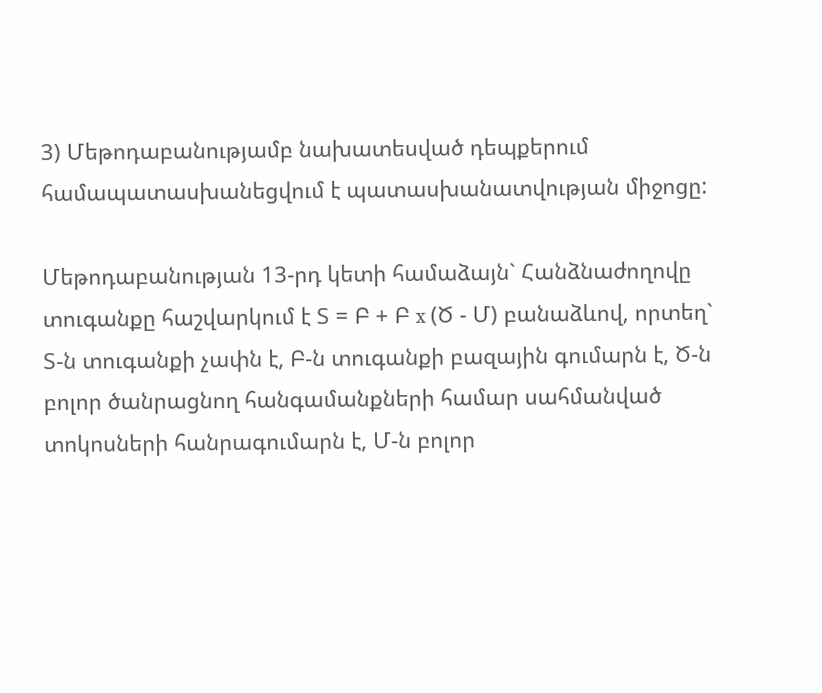3) Մեթոդաբանությամբ նախատեսված դեպքերում համապատասխանեցվում է պատասխանատվության միջոցը:

Մեթոդաբանության 13-րդ կետի համաձայն` Հանձնաժողովը տուգանքը հաշվարկում է Տ = Բ + Բ x (Ծ - Մ) բանաձևով, որտեղ` Տ-ն տուգանքի չափն է, Բ-ն տուգանքի բազային գումարն է, Ծ-ն բոլոր ծանրացնող հանգամանքների համար սահմանված տոկոսների հանրագումարն է, Մ-ն բոլոր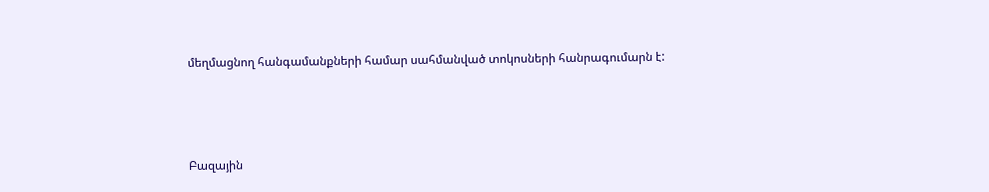մեղմացնող հանգամանքների համար սահմանված տոկոսների հանրագումարն է:



Բազային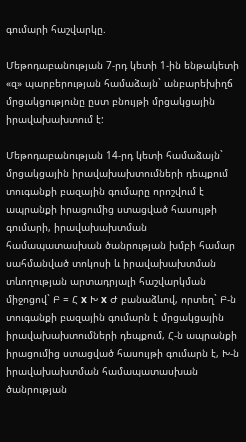գումարի հաշվարկը.

Մեթոդաբանության 7-րդ կետի 1-ին ենթակետի «զ» պարբերության համաձայն` անբարեխիղճ մրցակցությունը ըստ բնույթի մրցակցային իրավախախտում է:

Մեթոդաբանության 14-րդ կետի համաձայն` մրցակցային իրավախախտումների դեպքում տուգանքի բազային գումարը որոշվում է ապրանքի իրացումից ստացված հասույթի գումարի, իրավախախտման համապատասխան ծանրության խմբի համար սահմանված տոկոսի և իրավախախտման տևողության արտադրյալի հաշվարկման միջոցով` Բ = Հ x Խ x Ժ բանաձևով, որտեղ` Բ-ն տուգանքի բազային գումարն է մրցակցային իրավախախտումների դեպքում, Հ-ն ապրանքի իրացումից ստացված հասույթի գումարն է, Խ-ն իրավախախտման համապատասխան ծանրության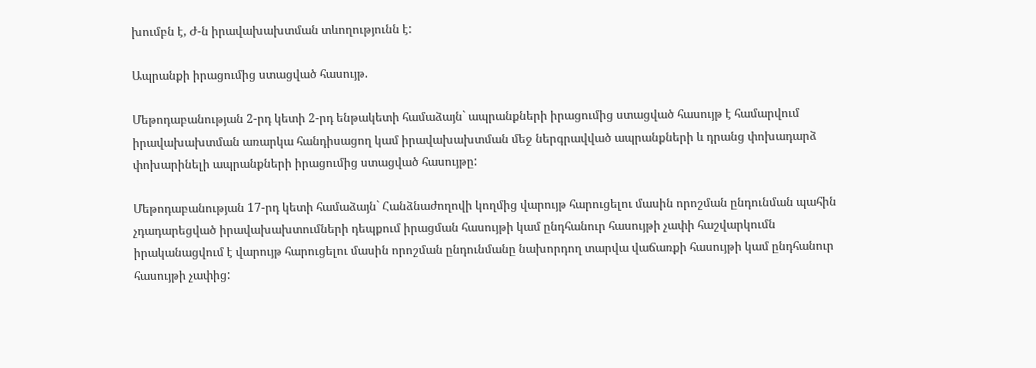խումբն է, Ժ-ն իրավախախտման տևողությունն է:

Ապրանքի իրացումից ստացված հասույթ.

Մեթոդաբանության 2-րդ կետի 2-րդ ենթակետի համաձայն` ապրանքների իրացումից ստացված հասույթ է համարվում իրավախախտման առարկա հանդիսացող կամ իրավախախտման մեջ ներգրավված ապրանքների և դրանց փոխադարձ փոխարինելի ապրանքների իրացումից ստացված հասույթը:

Մեթոդաբանության 17-րդ կետի համաձայն` Հանձնաժողովի կողմից վարույթ հարուցելու մասին որոշման ընդունման պահին չդադարեցված իրավախախտումների դեպքում իրացման հասույթի կամ ընդհանուր հասույթի չափի հաշվարկումն իրականացվում է վարույթ հարուցելու մասին որոշման ընդունմանը նախորդող տարվա վաճառքի հասույթի կամ ընդհանուր հասույթի չափից: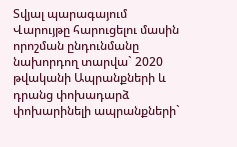Տվյալ պարագայում Վարույթը հարուցելու մասին որոշման ընդունմանը նախորդող տարվա` 2020 թվականի Ապրանքների և դրանց փոխադարձ փոխարինելի ապրանքների`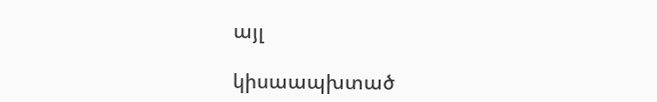այլ

կիսաապխտած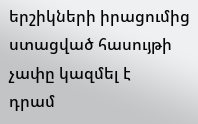երշիկների իրացումից ստացված հասույթի չափը կազմել է     դրամ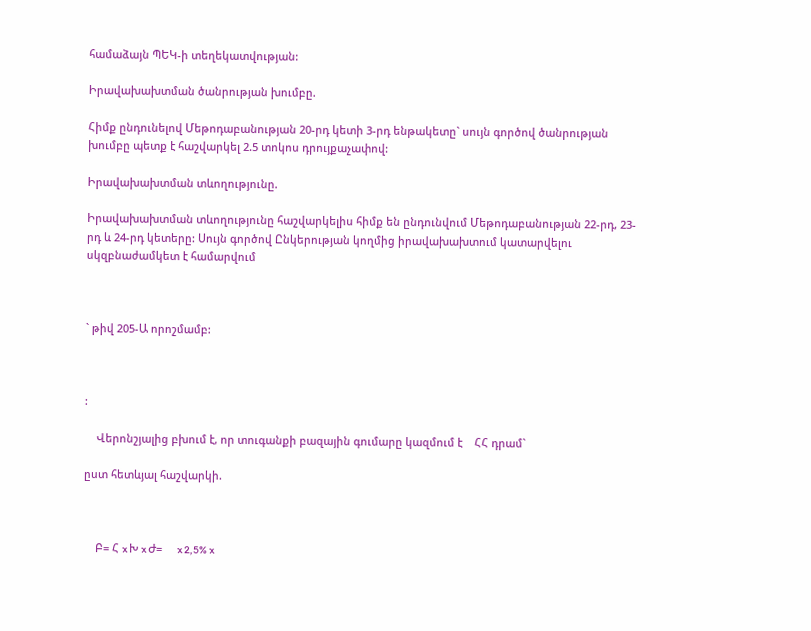համաձայն ՊԵԿ-ի տեղեկատվության:

Իրավախախտման ծանրության խումբը.

Հիմք ընդունելով Մեթոդաբանության 20-րդ կետի 3-րդ ենթակետը` սույն գործով ծանրության խումբը պետք է հաշվարկել 2.5 տոկոս դրույքաչափով:

Իրավախախտման տևողությունը.

Իրավախախտման տևողությունը հաշվարկելիս հիմք են ընդունվում Մեթոդաբանության 22-րդ, 23-րդ և 24-րդ կետերը: Սույն գործով Ընկերության կողմից իրավախախտում կատարվելու սկզբնաժամկետ է համարվում



` թիվ 205-Ա որոշմամբ:



:

    Վերոնշյալից բխում է, որ տուգանքի բազային գումարը կազմում է    ՀՀ դրամ`

ըստ հետևյալ հաշվարկի.



    Բ= Հ x Խ x Ժ=     x 2,5% x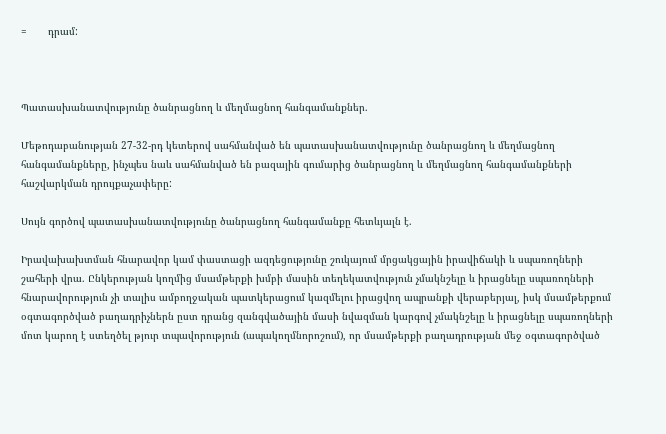=       դրամ:



Պատասխանատվությունը ծանրացնող և մեղմացնող հանգամանքներ.

Մեթոդաբանության 27-32-րդ կետերով սահմանված են պատասխանատվությունը ծանրացնող և մեղմացնող հանգամանքները, ինչպես նաև սահմանված են բազային գումարից ծանրացնող և մեղմացնող հանգամանքների հաշվարկման դրույքաչափերը:

Սույն գործով պատասխանատվությունը ծանրացնող հանգամանքը հետևյալն է.

Իրավախախտման հնարավոր կամ փաստացի ազդեցությունը շուկայում մրցակցային իրավիճակի և սպառողների շահերի վրա. Ընկերության կողմից մսամթերքի խմբի մասին տեղեկատվություն չմակնշելը և իրացնելը սպառողների հնարավորություն չի տալիս ամբողջական պատկերացում կազմելու իրացվող ապրանքի վերաբերյալ, իսկ մսամթերքում օգտագործված բաղադրիչներն ըստ դրանց զանգվածային մասի նվազման կարգով չմակնշելը և իրացնելը սպառողների մոտ կարող է ստեղծել թյուր տպավորություն (ապակողմնորոշում), որ մսամթերքի բաղադրության մեջ օգտագործված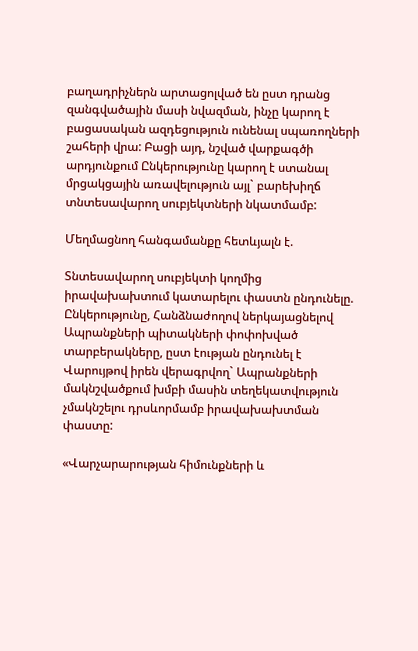բաղադրիչներն արտացոլված են ըստ դրանց զանգվածային մասի նվազման, ինչը կարող է բացասական ազդեցություն ունենալ սպառողների շահերի վրա: Բացի այդ, նշված վարքագծի արդյունքում Ընկերությունը կարող է ստանալ մրցակցային առավելություն այլ` բարեխիղճ տնտեսավարող սուբյեկտների նկատմամբ:

Մեղմացնող հանգամանքը հետևյալն է.

Տնտեսավարող սուբյեկտի կողմից իրավախախտում կատարելու փաստն ընդունելը. Ընկերությունը, Հանձնաժողով ներկայացնելով Ապրանքների պիտակների փոփոխված տարբերակները, ըստ էության ընդունել է Վարույթով իրեն վերագրվող` Ապրանքների մակնշվածքում խմբի մասին տեղեկատվություն չմակնշելու դրսևորմամբ իրավախախտման փաստը:

«Վարչարարության հիմունքների և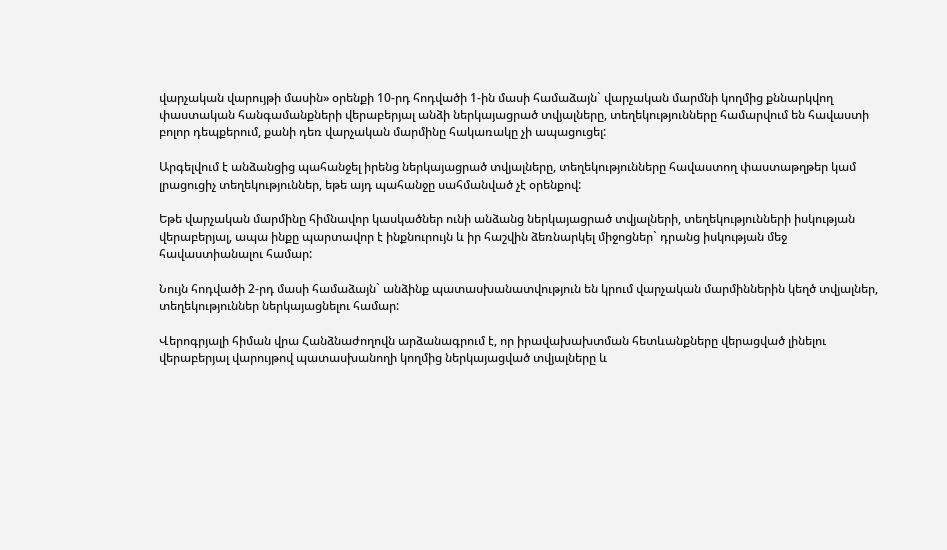վարչական վարույթի մասին» օրենքի 10-րդ հոդվածի 1-ին մասի համաձայն` վարչական մարմնի կողմից քննարկվող փաստական հանգամանքների վերաբերյալ անձի ներկայացրած տվյալները, տեղեկությունները համարվում են հավաստի բոլոր դեպքերում, քանի դեռ վարչական մարմինը հակառակը չի ապացուցել:

Արգելվում է անձանցից պահանջել իրենց ներկայացրած տվյալները, տեղեկությունները հավաստող փաստաթղթեր կամ լրացուցիչ տեղեկություններ, եթե այդ պահանջը սահմանված չէ օրենքով:

Եթե վարչական մարմինը հիմնավոր կասկածներ ունի անձանց ներկայացրած տվյալների, տեղեկությունների իսկության վերաբերյալ, ապա ինքը պարտավոր է ինքնուրույն և իր հաշվին ձեռնարկել միջոցներ` դրանց իսկության մեջ հավաստիանալու համար:

Նույն հոդվածի 2-րդ մասի համաձայն` անձինք պատասխանատվություն են կրում վարչական մարմիններին կեղծ տվյալներ, տեղեկություններ ներկայացնելու համար:

Վերոգրյալի հիման վրա Հանձնաժողովն արձանագրում է, որ իրավախախտման հետևանքները վերացված լինելու վերաբերյալ վարույթով պատասխանողի կողմից ներկայացված տվյալները և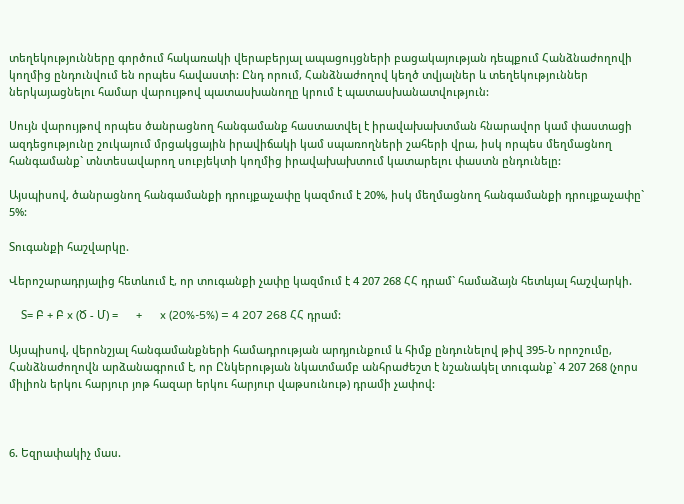տեղեկությունները գործում հակառակի վերաբերյալ ապացույցների բացակայության դեպքում Հանձնաժողովի կողմից ընդունվում են որպես հավաստի: Ընդ որում, Հանձնաժողով կեղծ տվյալներ և տեղեկություններ ներկայացնելու համար վարույթով պատասխանողը կրում է պատասխանատվություն:

Սույն վարույթով որպես ծանրացնող հանգամանք հաստատվել է իրավախախտման հնարավոր կամ փաստացի ազդեցությունը շուկայում մրցակցային իրավիճակի կամ սպառողների շահերի վրա, իսկ որպես մեղմացնող հանգամանք` տնտեսավարող սուբյեկտի կողմից իրավախախտում կատարելու փաստն ընդունելը:

Այսպիսով, ծանրացնող հանգամանքի դրույքաչափը կազմում է 20%, իսկ մեղմացնող հանգամանքի դրույքաչափը` 5%:

Տուգանքի հաշվարկը.

Վերոշարադրյալից հետևում է, որ տուգանքի չափը կազմում է 4 207 268 ՀՀ դրամ` համաձայն հետևյալ հաշվարկի.

    Տ= Բ + Բ x (Ծ - Մ) =      +      x (20%-5%) = 4 207 268 ՀՀ դրամ:

Այսպիսով, վերոնշյալ հանգամանքների համադրության արդյունքում և հիմք ընդունելով թիվ 395-Ն որոշումը, Հանձնաժողովն արձանագրում է, որ Ընկերության նկատմամբ անհրաժեշտ է նշանակել տուգանք` 4 207 268 (չորս միլիոն երկու հարյուր յոթ հազար երկու հարյուր վաթսունութ) դրամի չափով:



6. Եզրափակիչ մաս.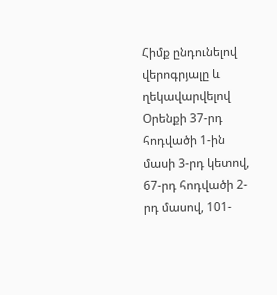Հիմք ընդունելով վերոգրյալը և ղեկավարվելով Օրենքի 37-րդ հոդվածի 1-ին մասի 3-րդ կետով, 67-րդ հոդվածի 2-րդ մասով, 101-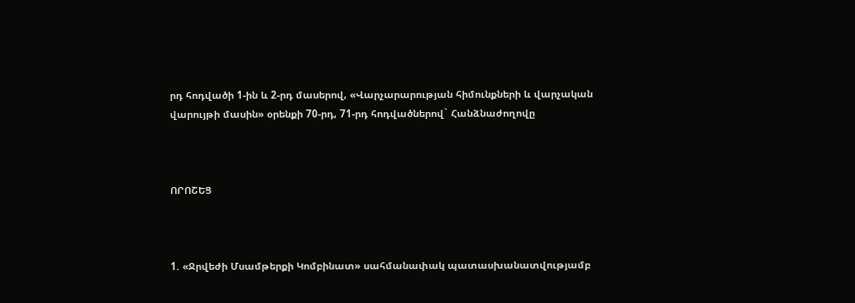րդ հոդվածի 1-ին և 2-րդ մասերով, «Վարչարարության հիմունքների և վարչական վարույթի մասին» օրենքի 70-րդ, 71-րդ հոդվածներով` Հանձնաժողովը



ՈՐՈՇԵՑ



1. «Ջրվեժի Մսամթերքի Կոմբինատ» սահմանափակ պատասխանատվությամբ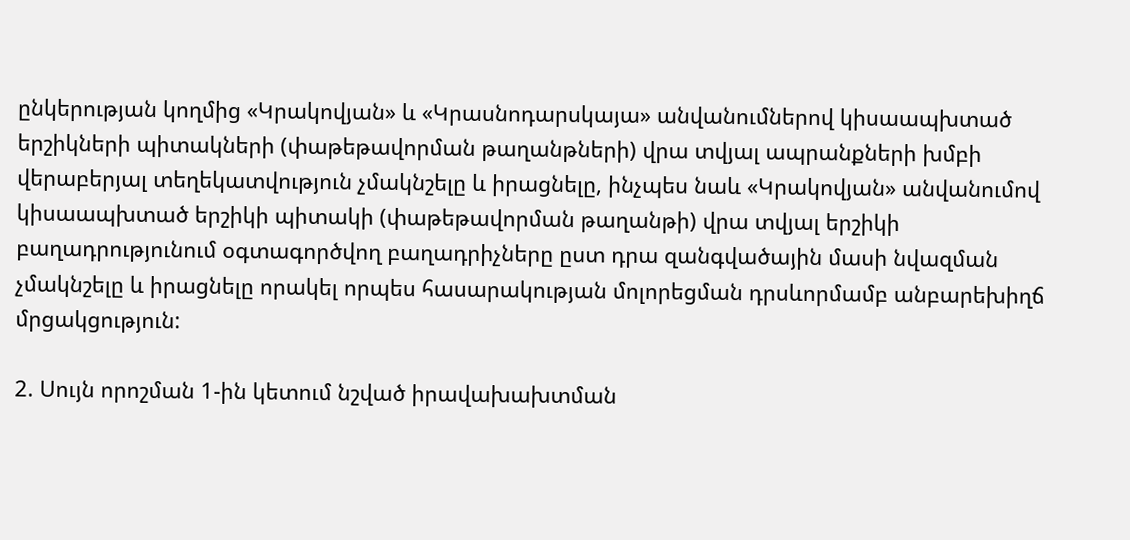ընկերության կողմից «Կրակովյան» և «Կրասնոդարսկայա» անվանումներով կիսաապխտած երշիկների պիտակների (փաթեթավորման թաղանթների) վրա տվյալ ապրանքների խմբի վերաբերյալ տեղեկատվություն չմակնշելը և իրացնելը, ինչպես նաև «Կրակովյան» անվանումով կիսաապխտած երշիկի պիտակի (փաթեթավորման թաղանթի) վրա տվյալ երշիկի բաղադրությունում օգտագործվող բաղադրիչները ըստ դրա զանգվածային մասի նվազման չմակնշելը և իրացնելը որակել որպես հասարակության մոլորեցման դրսևորմամբ անբարեխիղճ մրցակցություն:

2. Սույն որոշման 1-ին կետում նշված իրավախախտման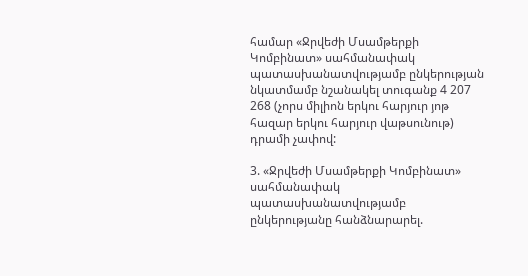համար «Ջրվեժի Մսամթերքի Կոմբինատ» սահմանափակ պատասխանատվությամբ ընկերության նկատմամբ նշանակել տուգանք 4 207 268 (չորս միլիոն երկու հարյուր յոթ հազար երկու հարյուր վաթսունութ) դրամի չափով:

3. «Ջրվեժի Մսամթերքի Կոմբինատ» սահմանափակ պատասխանատվությամբ ընկերությանը հանձնարարել.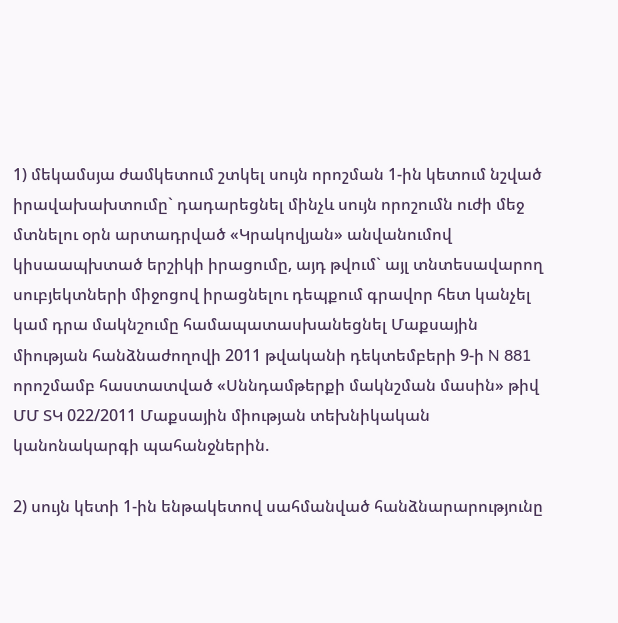1) մեկամսյա ժամկետում շտկել սույն որոշման 1-ին կետում նշված իրավախախտումը` դադարեցնել մինչև սույն որոշումն ուժի մեջ մտնելու օրն արտադրված «Կրակովյան» անվանումով կիսաապխտած երշիկի իրացումը, այդ թվում` այլ տնտեսավարող սուբյեկտների միջոցով իրացնելու դեպքում գրավոր հետ կանչել կամ դրա մակնշումը համապատասխանեցնել Մաքսային միության հանձնաժողովի 2011 թվականի դեկտեմբերի 9-ի N 881 որոշմամբ հաստատված «Սննդամթերքի մակնշման մասին» թիվ ՄՄ ՏԿ 022/2011 Մաքսային միության տեխնիկական կանոնակարգի պահանջներին.

2) սույն կետի 1-ին ենթակետով սահմանված հանձնարարությունը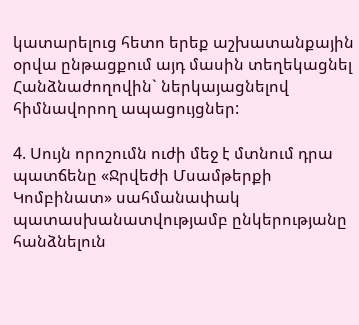կատարելուց հետո երեք աշխատանքային օրվա ընթացքում այդ մասին տեղեկացնել Հանձնաժողովին` ներկայացնելով հիմնավորող ապացույցներ:

4. Սույն որոշումն ուժի մեջ է մտնում դրա պատճենը «Ջրվեժի Մսամթերքի Կոմբինատ» սահմանափակ պատասխանատվությամբ ընկերությանը հանձնելուն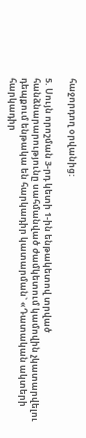հաջորդող օրվանից:

5. Սույն որոշման 3-րդ կետի 1-ին ենթակետով տրված հանձնարարությունը սահմանված ժամկետում կամովին չկատարվելու դեպքում ենթակա են հարկադիր կատարման` «Դատական ակտերի հարկադիր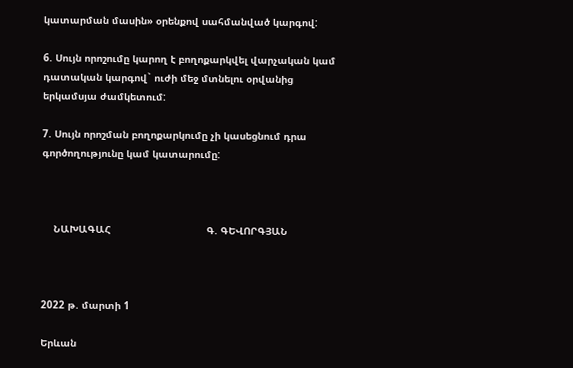կատարման մասին» օրենքով սահմանված կարգով:

6. Սույն որոշումը կարող է բողոքարկվել վարչական կամ դատական կարգով` ուժի մեջ մտնելու օրվանից երկամսյա ժամկետում:

7. Սույն որոշման բողոքարկումը չի կասեցնում դրա գործողությունը կամ կատարումը:



    ՆԱԽԱԳԱՀ                                Գ. ԳԵՎՈՐԳՅԱՆ



2022 թ. մարտի 1

Երևան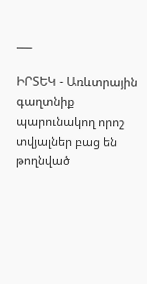___

ԻՐՏԵԿ - Առևտրային գաղտնիք պարունակող որոշ տվյալներ բաց են թողնված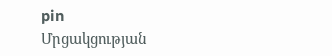pin
Մրցակցության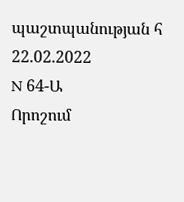պաշտպանության հ
22.02.2022
N 64-Ա
Որոշում